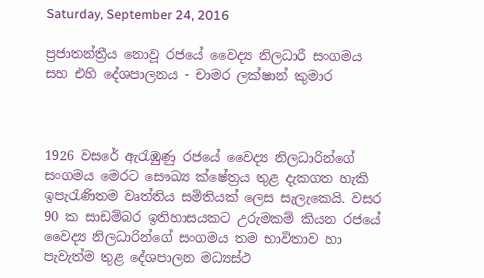Saturday, September 24, 2016

ප්‍රජාතන්ත්‍රීය නොවූ රජයේ වෛද්‍ය නිලධාරී සංගමය සහ එහි දේශපාලනය - චාමර ලක්ෂාන් කුමාර



1926 වසරේ ඇරැඹුණු රජයේ වෛද්‍ය නිලධාරින්ගේ සංගමය මෙරට සෞඛ්‍ය ක්ෂේත්‍රය තුළ දැකගත හැකි ඉපැරැණිතම වෘත්තිය සමිතියක් ලෙස සැලැකෙයි. වසර 90 ක සාඩම්බර ඉතිහාසයකට උරුමකම් කියන රජයේ වෛද්‍ය නිලධාරින්ගේ සංගමය තම භාවිතාව හා පැවැත්ම තුළ දේශපාලන මධ්‍යස්ථ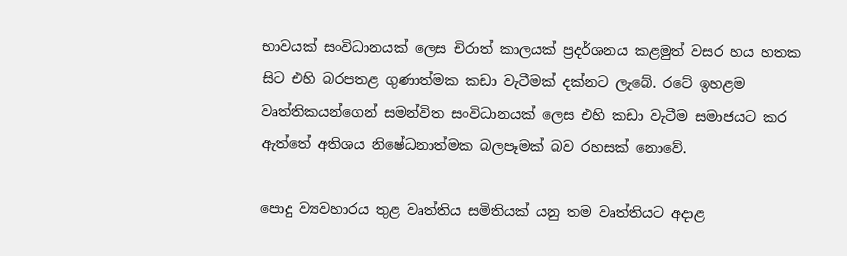භාවයක් සංවිධානයක් ලෙස චිරාත් කාලයක් ප්‍රදර්ශනය කළමුත් වසර හය හතක සිට එහි බරපතළ ගුණාත්මක කඩා වැටීමක් දක්නට ලැබේ. ර‍ටේ ඉහළම වෘත්තිකයන්ගෙන් සමන්විත සංවිධානයක් ලෙස එහි කඩා වැටීම සමාජයට කර ඇත්තේ අතිශය නිෂේධනාත්මක බලපෑමක් බව රහසක් නොවේ.

පොදු ව්‍යවහාරය තුළ වෘත්තිය සමිතියක් යනු තම වෘත්තියට අදාළ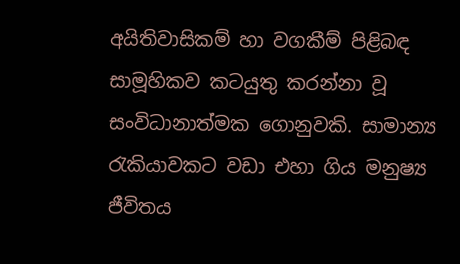අයිතිවාසිකම් හා වගකීම් පිළිබඳ සාමූහිකව කටයුතු කරන්නා වූ සංවිධානාත්මක ගොනුවකි. සාමාන්‍ය රැකියාවකට වඩා එහා ගිය මනුෂ්‍ය ජීවිතය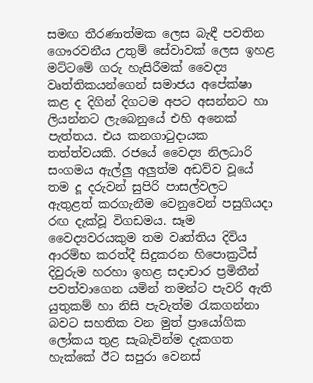සමඟ තීරණාත්මක ලෙස බැඳී පවතින ගෞරවනීය උතුම් සේවාවක් ලෙස ඉහළ මට්ටමේ ගරු හැසිරීමක් වෛද්‍ය වෘත්තිකයන්ගෙන් සමාජය අපේක්ෂා කළ ද දිගින් දිගටම අපට අසන්නට හා ලියන්නට ලැබෙනුයේ එහි අනෙක් පැත්තය. එය කනගාටුදායක තත්ත්වයකි. රජයේ වෛද්‍ය නිලධාරි සංගමය ඇල්ලු අලුත්ම අඩව්ව වූයේ තම දූ දරුවන් සුපිරි පාසල්වලට ඇතුළත් කරගැනීම වෙනුවෙන් පසුගියදා රඟ දැක්වූ විගඩමය. සෑම වෛද්‍යවරයකුම තම වෘත්තිය දිවිය ආරම්භ කරත්දී සිදුකරන හිපොක්‍රටීස් දිවුරුම හරහා ඉහළ සදාචාර ප්‍රමිතීන් පවත්වාගෙන යමින් තමන්ට පැවරි ඇති යුතුකම් හා නිසි පැවැත්ම රැකගන්නා බවට සහතික වන මුත් ප්‍රායෝගික ලෝකය තුළ සැබැවින්ම දැකගත හැක්කේ ඊට සපුරා වෙනස්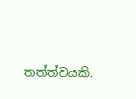තත්ත්වයකි.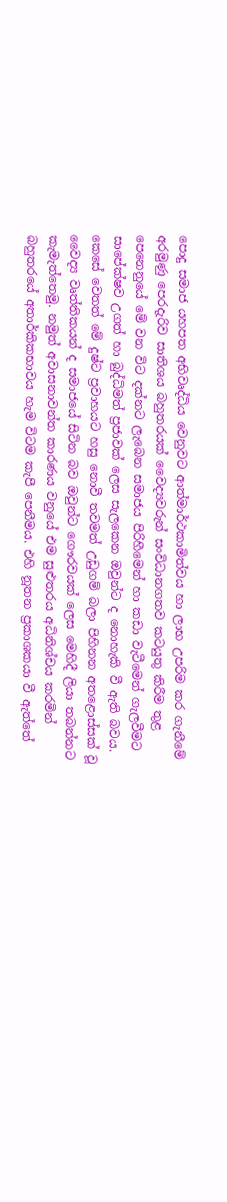පොදු සමාජ යහපත අභිවෘද්ධිය වෙනුවට ආත්මාර්ථකාමිත්වය හා ලාභ උපරිම කර ගැනීමේ අරමුණු පෙරදැරිව සාතිශය බහුතරයක් වෛද්‍යවරුන් සංවිධානගතව කටයුතු කිරීම තුළ පෙනෙනුයේ මේ වන විට දක්නට ලැබෙන සමාජය පිරිහීමෙන් හා කඩා වැටීමෙන් ගැලවීමට සාපේක්ෂව උගත් හා බුද්ධිමත් ප්‍රජාවක් ලෙස සැලකෙන ඔවුන්ට ද නොහැකි වී ඇති බවය. කෙසේ වෙතත් මේ දුෂ්ට ප්‍රවාහයට හසු නොවී තවමත් උඩුගම් බලා පිහිනන අතළොස්සක් වූ වෛද්‍ය වෘත්තිකයන් ද සමාජයේ සිටින බව ඔවුන්ට ගෞරවයක් ලෙස මෙහිදී ලියා තබන්නට කැමැත්තෙමු. නමුත් අවාසනාවන්ත කාරණය වනුයේ එම සුළුතරය අධිනිශ්චය කරමින් බහුතරයේ අතාර්කිකභාවය හැම විටම කැපී පෙනීමය. එහි නූතන ප්‍රකාශකයා වී ඇත්තේ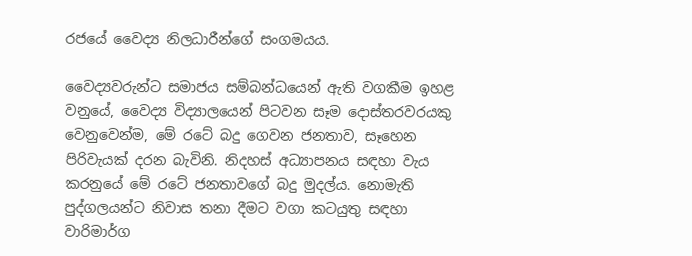රජයේ වෛද්‍ය නිලධාරීන්ගේ සංගමයය.

වෛද්‍යවරුන්ට සමාජය සම්බන්ධයෙන් ඇති වගකීම ඉහළ වනුයේ, වෛද්‍ය විද්‍යාලයෙන් පිටවන සෑම දොස්තරවරයකු වෙනුවෙන්ම, මේ රටේ බදු ගෙවන ජනතාව, සෑහෙන පිරිවැයක් දරන බැවිනි. නිදහස් අධ්‍යාපනය සඳහා වැය කරනුයේ මේ රටේ ජනතාවගේ බදු මුදල්ය. නොමැති පුද්ගලයන්ට නිවාස තනා දීමට වගා කටයුතු සඳහා වාරිමාර්ග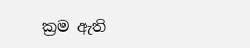ක්‍රම ඇති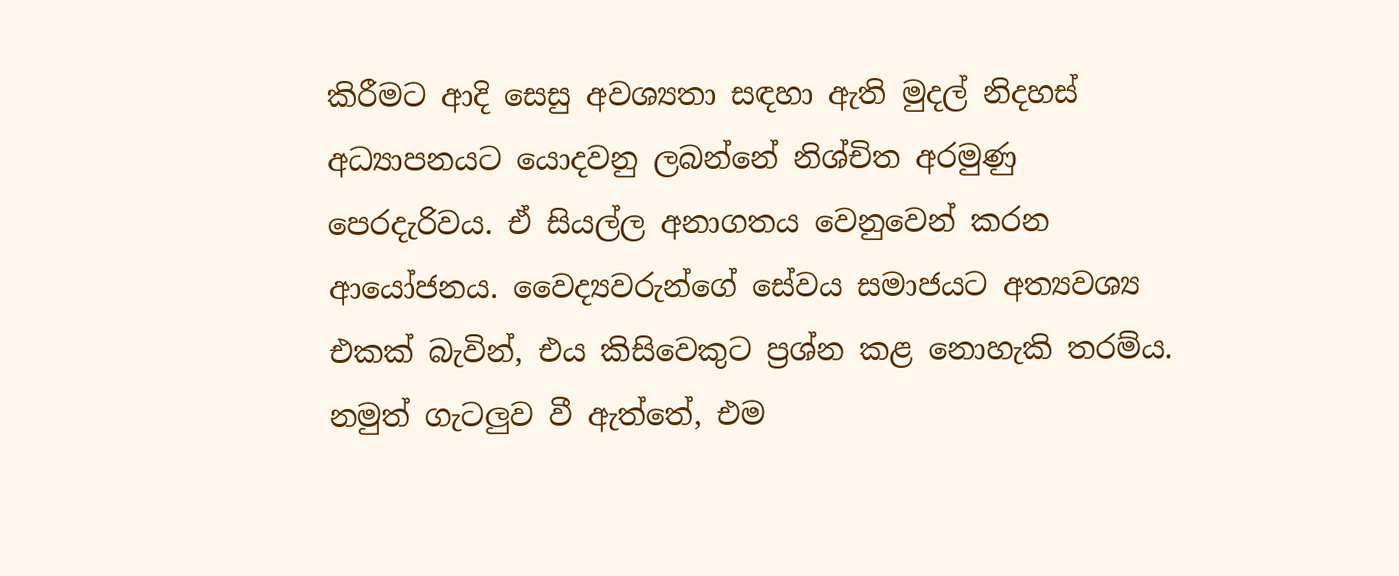කිරීමට ආදි සෙසු අවශ්‍යතා සඳහා ඇති මුදල් නිදහස් අධ්‍යාපනයට යොදවනු ලබන්නේ නිශ්චිත අරමුණු පෙරදැරිවය. ඒ සියල්ල අනාගතය වෙනුවෙන් කරන ආයෝජනය. වෛද්‍යවරුන්ගේ සේවය සමාජයට අත්‍යවශ්‍ය එකක් බැවින්, එය කිසිවෙකුට ප්‍රශ්න කළ නොහැකි තරම්ය. නමුත් ගැටලුව වී ඇත්තේ, එම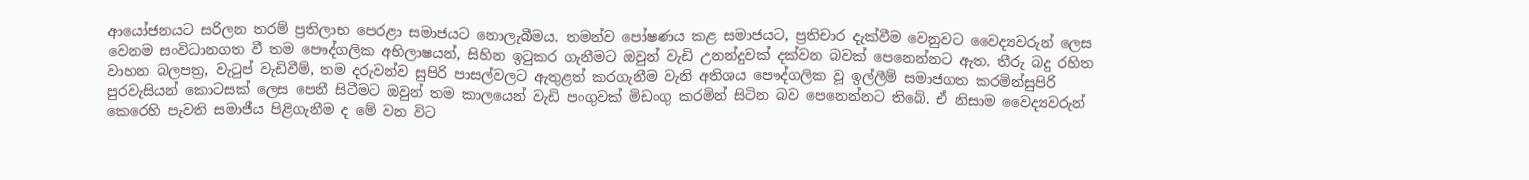ආයෝජනයට සරිලන තරම් ප්‍රතිලාභ පෙරළා සමාජයට නොලැබීමය. තමන්ව පෝෂණය කළ සමාජයට, ප්‍රතිචාර දැක්වීම වෙනුවට වෛද්‍යවරුන් ලෙස වෙනම සංවිධානගත වී තම පෞද්ගලික අභිලාෂයන්, සිහින ඉටුකර ගැනීමට ඔවුන් වැඩි උනන්දුවක් දක්වන බවක් පෙනෙන්නට ඇත. තීරු බදු රහිත වාහන බලපත්‍ර, වැටුප් වැඩිවීම්, තම දරුවන්ව සුපිරි පාසල්වලට ඇතුළත් කරගැනීම වැනි අතිශය පෞද්ගලික වූ ඉල්ලීම් සමාජගත කරමින්සුපිරි පුරවැසියන් කොටසක් ලෙස පෙනී සිටීමට ඔවුන් තම කාලයෙන් වැඩි පංගුවක් මිඩංගු කරමින් සිටින බව පෙනෙන්නට තිබේ. ඒ නිසාම වෛද්‍යවරුන් කෙරෙහි පැවති සමාජීය පිළිගැනීම ද මේ වන විට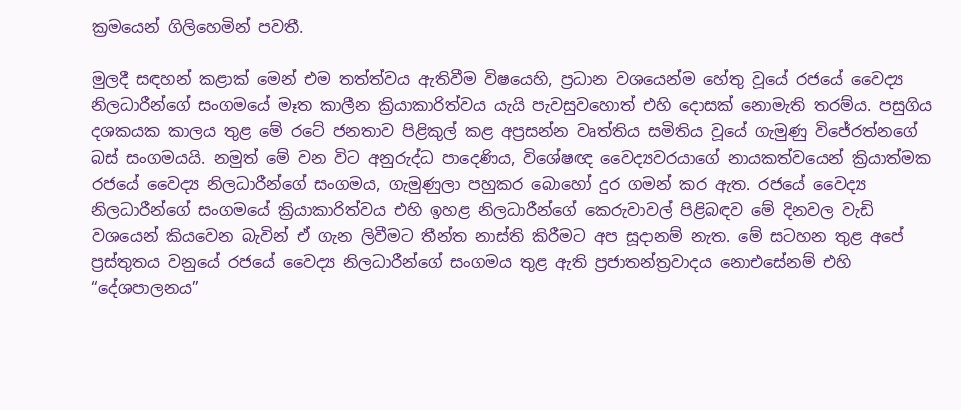ක්‍රමයෙන් ගිලිහෙමින් පවතී.

මුලදී සඳහන් කළාක් මෙන් එම තත්ත්වය ඇතිවීම විෂයෙහි, ප්‍රධාන වශයෙන්ම හේතු වූයේ රජයේ වෛද්‍ය නිලධාරීන්ගේ සංගමයේ මෑත කාලීන ක්‍රියාකාරිත්වය යැයි පැවසුවහොත් එහි දොසක් නොමැති තරම්ය. පසුගිය දශකයක කාලය තුළ මේ රටේ ජනතාව පිළිකුල් කළ අප්‍රසන්න වෘත්තිය සමිතිය වූයේ ගැමුණු විජේරත්නගේ බස් සංගමයයි. නමුත් මේ වන විට අනුරුද්ධ පාදෙණිය, විශේෂඥ වෛද්‍යවරයාගේ නායකත්වයෙන් ක්‍රියාත්මක රජයේ වෛද්‍ය නිලධාරීන්ගේ සංගමය, ගැමුණුලා පහුකර බොහෝ දුර ගමන් කර ඇත. රජයේ වෛද්‍ය නිලධාරීන්ගේ සංගමයේ ක්‍රියාකාරිත්වය එහි ඉහළ නිලධාරීන්ගේ කෙරුවාවල් පිළිබඳව මේ දිනවල වැඩි වශයෙන් කියවෙන බැවින් ඒ ගැන ලිවීමට තීන්ත නාස්ති කිරීමට අප සූදානම් නැත. මේ සටහන තුළ අපේ ප්‍රස්තුතය වනුයේ රජයේ වෛද්‍ය නිලධාරීන්ගේ සංගමය තුළ ඇති ප්‍රජාතන්ත්‍රවාදය නොඑසේනම් එහි “දේශපාලනය”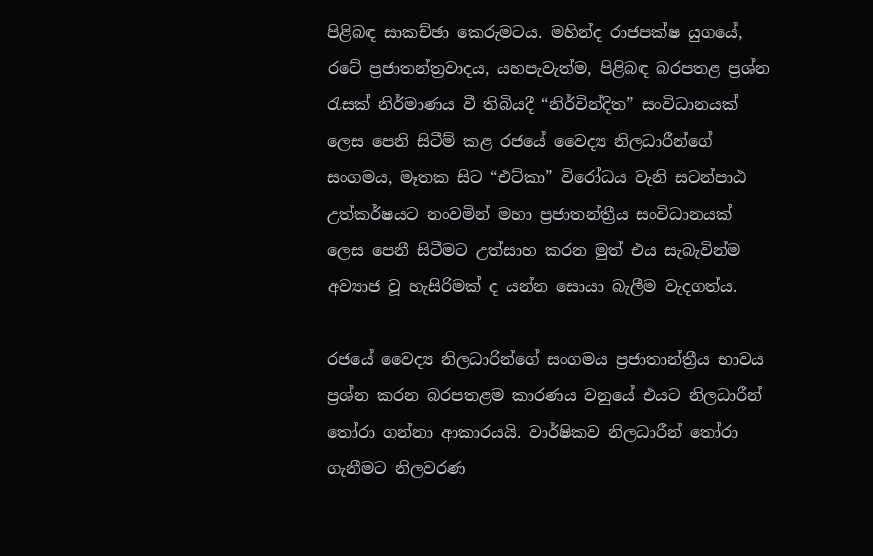පිළිබඳ සාකච්ඡා කෙරුමටය. මහින්ද රාජපක්ෂ යුගයේ, රටේ ප්‍රජාතන්ත්‍රවාදය, යහපැවැත්ම, පිළිබඳ බරපතළ ප්‍රශ්න රැසක් නිර්මාණය වී තිබියදී “නිර්වින්දිත” සංවිධානයක් ලෙස පෙනි සිටීම් කළ රජයේ වෛද්‍ය නිලධාරීන්ගේ සංගමය, මෑතක සිට “එට්කා” විරෝධය වැනි සටන්පාඨ උත්කර්ෂයට නංවමින් මහා ප්‍රජාතන්ත්‍රීය සංවිධානයක් ලෙස පෙනී සිටීමට උත්සාහ කරන මුත් එය සැබැවින්ම අව්‍යාජ වූ හැසිරිමක් ද යන්න සොයා බැලීම වැදගත්ය.

රජයේ වෛද්‍ය නිලධාරින්ගේ සංගමය ප්‍රජාතාන්ත්‍රීය භාවය ප්‍රශ්න කරන බරපතළම කාරණය වනුයේ එයට නිලධාරීන් තෝරා ගන්නා ආකාරයයි. වාර්ෂිකව නිලධාරීන් තෝරා ගැනීමට නිලවරණ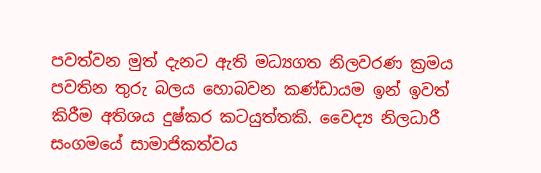පවත්වන මුත් දැනට ඇති මධ්‍යගත නිලවරණ ක්‍රමය පවතින තුරු බලය හොබවන කණ්ඩායම ඉන් ඉවත් කිරීම අතිශය දුෂ්කර කටයුත්තකි. වෛද්‍ය නිලධාරී සංගමයේ සාමාජිකත්වය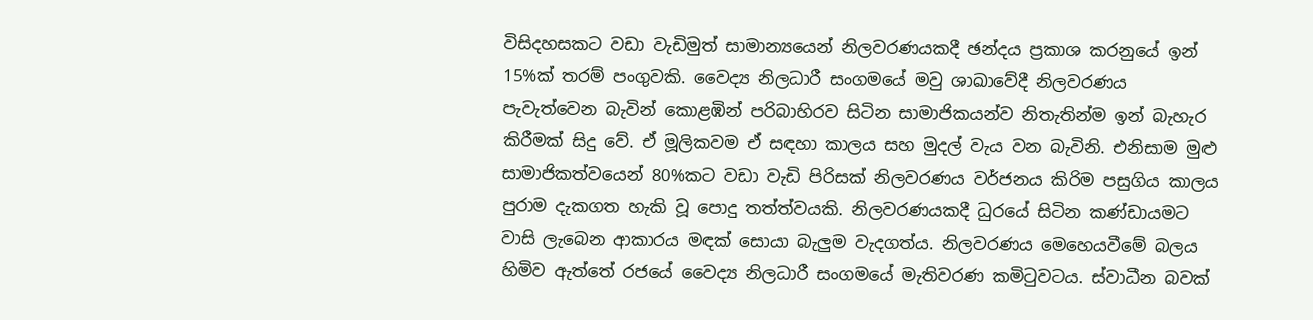විසිදහසකට වඩා වැඩිමුත් සාමාන්‍යයෙන් නිලවරණයකදී ඡන්දය ප්‍රකාශ කරනුයේ ඉන් 15%ක් තරම් පංගුවකි. වෛද්‍ය නිලධාරී සංගමයේ මවු ශාඛාවේදී නිලවරණය පැවැත්වෙන බැවින් කොළඹින් පරිබාහිරව සිටින සාමාජිකයන්ව නිතැතින්ම ඉන් බැහැර කිරීමක් සිදු වේ. ඒ මූලිකවම ඒ සඳහා කාලය සහ මුදල් වැය වන බැවිනි. එනිසාම මුළු සාමාජිකත්වයෙන් 80%කට වඩා වැඩි පිරිසක් නිලවරණය වර්ජනය කිරිම පසුගිය කාලය පුරාම දැකගත හැකි වූ පොදු තත්ත්වයකි. නිලවරණයකදී ධුරයේ සිටින කණ්ඩායමට වාසි ලැබෙන ආකාරය මඳක් සොයා බැලුම වැදගත්ය. නිලවරණය මෙහෙයවීමේ බලය හිමිව ඇත්තේ රජයේ වෛද්‍ය නිලධාරී සංගමයේ මැතිවරණ කමිටුවටය. ස්වාධීන බවක්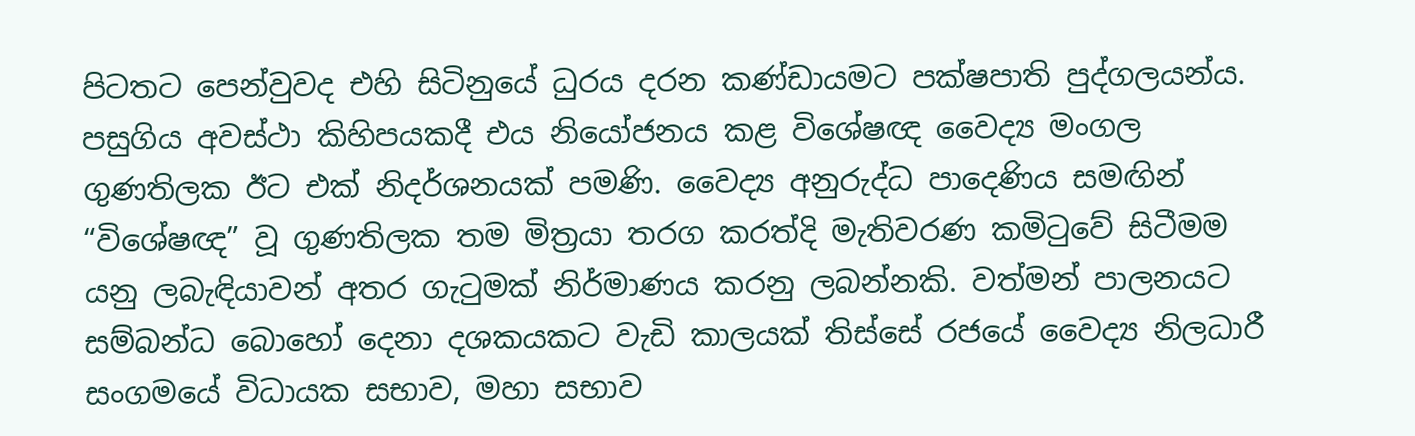පිටතට පෙන්වුවද එහි සිටිනුයේ ධුරය දරන කණ්ඩායමට පක්ෂපාති පුද්ගලයන්ය. පසුගිය අවස්ථා කිහිපයකදී එය නියෝජනය කළ විශේෂඥ වෛද්‍ය මංගල ගුණතිලක ඊට එක් නිදර්ශනයක් පමණි. වෛද්‍ය අනුරුද්ධ පාදෙණිය සමඟින් “විශේෂඥ” වූ ගුණතිලක තම මිත්‍රයා තරග කරත්දි මැතිවරණ කමිටුවේ සිටීමම යනු ලබැඳියාවන් අතර ගැටුමක් නිර්මාණය කරනු ලබන්නකි. වත්මන් පාලනයට සම්බන්ධ බොහෝ දෙනා දශකයකට වැඩි කාලයක් තිස්සේ රජයේ වෛද්‍ය නිලධාරී සංගමයේ විධායක සභාව, මහා සභාව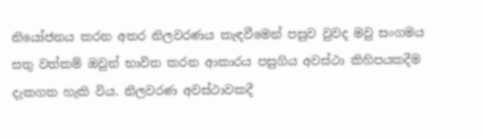නියෝජනය කරන අතර නිලවරණය කැඳවීමෙන් පසුව වුවද මවු සංගමය සතු වත්කම් ඔවුන් භාවිත කරන ආකාරය පසුගිය අවස්ථා කිහිපයකදීම දැකගත හැකි විය. නිලවරණ අවස්ථාවකදී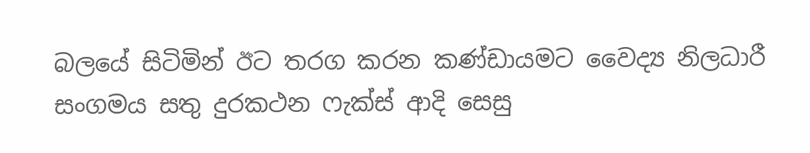බලයේ සිටිමින් ඊට තරග කරන කණ්ඩායමට වෛද්‍ය නිලධාරී සංගමය සතු දුරකථන ෆැක්ස් ආදි සෙසු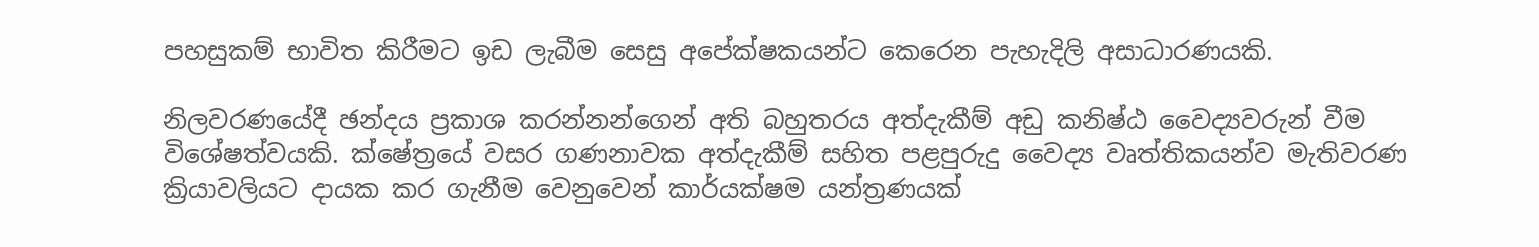පහසුකම් භාවිත කිරීමට ඉඩ ලැබීම සෙසු අපේක්ෂකයන්ට කෙරෙන පැහැදිලි අසාධාරණයකි.

නිලවරණයේදී ඡන්දය ප්‍රකාශ කරන්නන්ගෙන් අති බහුතරය අත්දැකීම් අඩු කනිෂ්ඨ වෛද්‍යවරුන් වීම විශේෂත්වයකි. ක්ෂේත්‍රයේ වසර ගණනාවක අත්දැකීම් සහිත පළපුරුදු වෛද්‍ය වෘත්තිකයන්ව මැතිවරණ ක්‍රියාවලියට දායක කර ගැනීම වෙනුවෙන් කාර්යක්ෂම යන්ත්‍රණයක්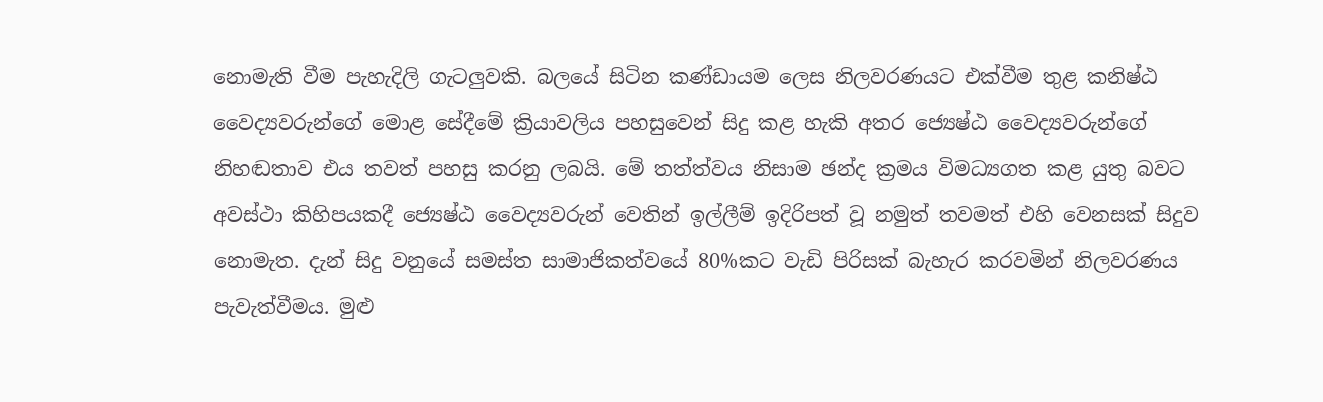නොමැති වීම පැහැදිලි ගැටලුවකි. බලයේ සිටින කණ්ඩායම ලෙස නිලවරණයට එක්වීම තුළ කනිෂ්ඨ වෛද්‍යවරුන්ගේ මොළ සේදීමේ ක්‍රියාවලිය පහසුවෙන් සිදු කළ හැකි අතර ජ්‍යෙෂ්ඨ වෛද්‍යවරුන්ගේ නිහඬතාව එය තවත් පහසු කරනු ලබයි. මේ තත්ත්වය නිසාම ඡන්ද ක්‍රමය විමධ්‍යගත කළ යුතු බවට අවස්ථා කිහිපයකදී ජ්‍යෙෂ්ඨ වෛද්‍යවරුන් වෙතින් ඉල්ලීම් ඉදිරිපත් වූ නමුත් තවමත් එහි වෙනසක් සිදුව නොමැත. දැන් සිදු වනුයේ සමස්ත සාමාජිකත්වයේ 80%කට වැඩි පිරිසක් බැහැර කරවමින් නිලවරණය පැවැත්වීමය. මුළු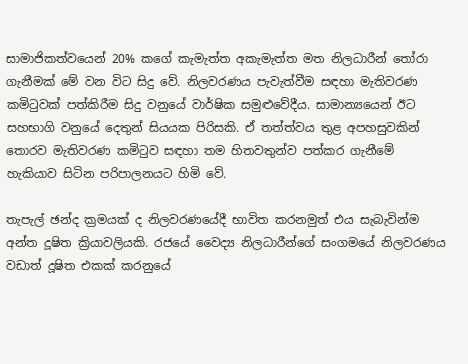සාමාජිකත්වයෙන් 20% කගේ කැමැත්ත අකැමැත්ත මත නිලධාරීන් තෝරා ගැනීමක් මේ වන විට සිදු වේ. නිලවරණය පැවැත්වීම සඳහා මැතිවරණ කමිටුවක් පත්කිරීම සිදු වනුයේ වාර්ෂික සමුළුවේදීය. සාමාන්‍යයෙන් ඊට සහභාගි වනුයේ දෙතුන් සියයක පිරිසකි. ඒ තත්ත්වය තුළ අපහසුවකින් තොරව මැතිවරණ කමිටුව සඳහා තම හිතවතුන්ව පත්කර ගැනීමේ හැකියාව සිටින පරිපාලනයට හිමි වේ.

තැපැල් ඡන්ද ක්‍රමයක් ද නිලවරණයේදී භාවිත කරනමුත් එය සැබැවින්ම අන්ත දූෂිත ක්‍රියාවලියකි. රජයේ වෛද්‍ය නිලධාරීන්ගේ සංගමයේ නිලවරණය වඩාත් දූෂිත එකක් කරනුයේ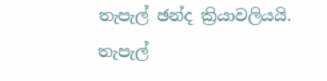තැපැල් ඡන්ද ක්‍රියාවලියයි. තැපැල්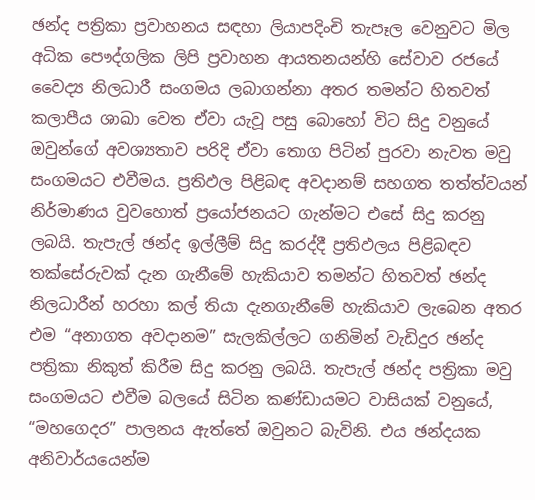ඡන්ද පත්‍රිකා ප්‍රවාහනය සඳහා ලියාපදිංචි තැපෑල වෙනුවට මිල අධික පෞද්ගලික ලිපි ප්‍රවාහන ආයතනයන්හි සේවාව රජයේ වෛද්‍ය නිලධාරී සංගමය ලබාගන්නා අතර තමන්ට හිතවත් කලාපීය ශාඛා වෙත ඒවා යැවූ පසු බොහෝ විට සිදු වනුයේ ඔවුන්ගේ අවශ්‍යතාව පරිදි ඒවා තොග පිටින් පුරවා නැවත මවු සංගමයට එවීමය. ප්‍රතිඵල පිළිබඳ අවදානම් සහගත තත්ත්වයන් නිර්මාණය වුවහොත් ප්‍රයෝජනයට ගැන්මට එසේ සිදු කරනු ලබයි. තැපැල් ඡන්ද ඉල්ලීම් සිදු කරද්දී ප්‍රතිඵලය පිළිබඳව තක්සේරුවක් දැන ගැනීමේ හැකියාව තමන්ට හිතවත් ඡන්ද නිලධාරීන් හරහා කල් තියා දැනගැනීමේ හැකියාව ලැබෙන අතර එම “අනාගත අවදානම” සැලකිල්ලට ගනිමින් වැඩිදුර ඡන්ද පත්‍රිකා නිකුත් කිරීම සිදු කරනු ලබයි. තැපැල් ඡන්ද පත්‍රිකා මවු සංගමයට එවීම බලයේ සිටින කණ්ඩායමට වාසියක් වනුයේ, “මහගෙදර” පාලනය ඇත්තේ ඔවුනට බැවිනි. එය ඡන්දයක අනිවාර්යයෙන්ම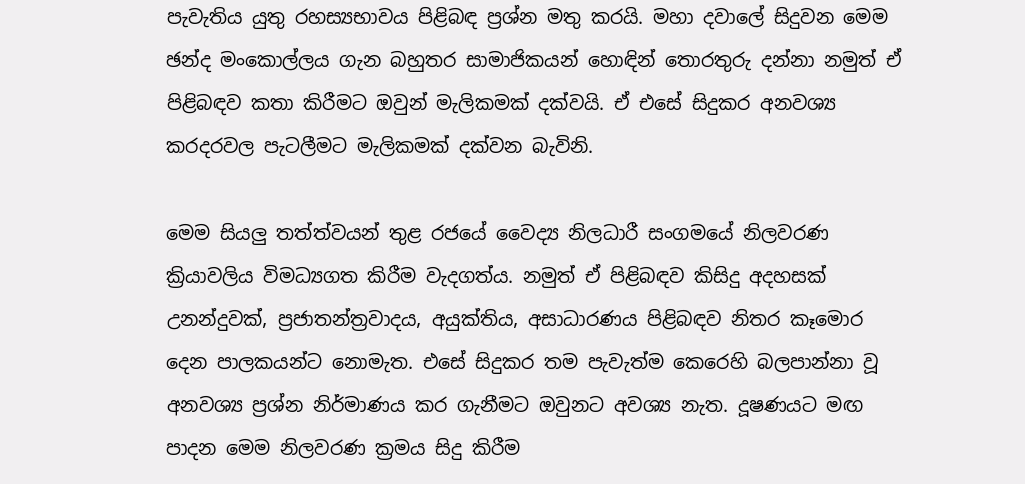පැවැතිය යුතු රහස්‍යභාවය පිළිබඳ ප්‍රශ්න මතු කරයි. මහා දවාලේ සිදුවන මෙම ඡන්ද මංකොල්ලය ගැන බහුතර සාමාජිකයන් හොඳින් තොරතුරු දන්නා නමුත් ඒ පිළිබඳව කතා කිරීමට ඔවුන් මැලිකමක් දක්වයි. ඒ එසේ සිදුකර අනවශ්‍ය කරදරවල පැටලීමට මැලිකමක් දක්වන බැවිනි.

මෙම සියලු තත්ත්වයන් තුළ රජයේ වෛද්‍ය නිලධාරී සංගමයේ නිලවරණ ක්‍රියාවලිය විමධ්‍යගත කිරීම වැදගත්ය. නමුත් ඒ පිළිබඳව කිසිදු අදහසක් උනන්දුවක්, ප්‍රජාතන්ත්‍රවාදය, අයුක්තිය, අසාධාරණය පිළිබඳව නිතර කෑමොර දෙන පාලකයන්ට නොමැත. එසේ සිදුකර තම පැවැත්ම කෙරෙහි බලපාන්නා වූ අනවශ්‍ය ප්‍රශ්න නිර්මාණය කර ගැනීමට ඔවුනට අවශ්‍ය නැත. දූෂණයට මඟ පාදන මෙම නිලවරණ ක්‍රමය සිදු කිරීම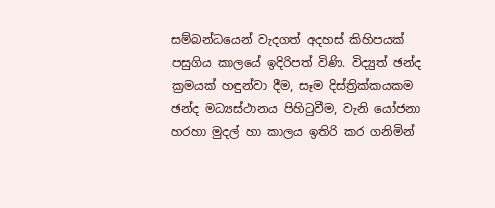සම්බන්ධයෙන් වැදගත් අදහස් කිහිපයක් පසුගිය කාලයේ ඉදිරිපත් විණි. විද්‍යුත් ඡන්ද ක්‍රමයක් හඳුන්වා දීම, සෑම දිස්ත්‍රික්කයකම ඡන්ද මධ්‍යස්ථානය පිහිටුවීම, වැනි යෝජනා හරහා මුදල් හා කාලය ඉතිරි කර ගනිමින්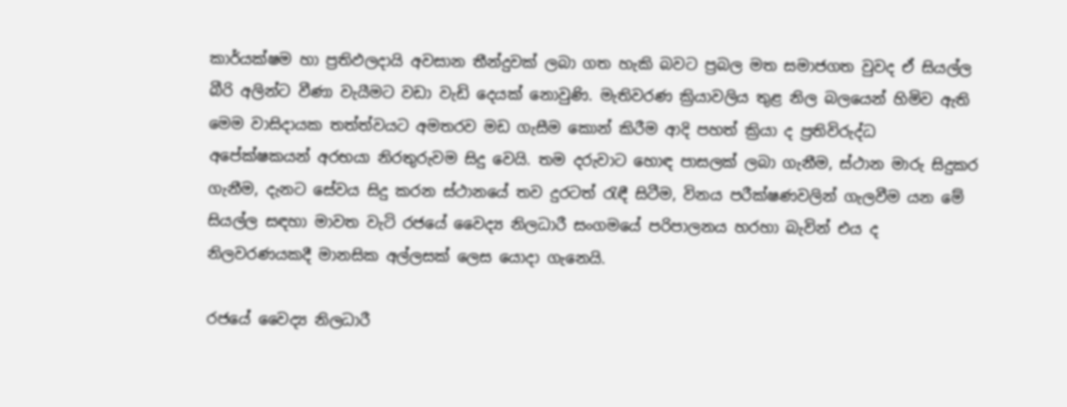කාර්යක්ෂම හා ප්‍රතිඵලදායි අවසාන තීන්දුවක් ලබා ගත හැකි බවට ප්‍රබල මත සමාජගත වුවද ඒ සියල්ල බීරි අලින්ට වීණා වැයීමට වඩා වැඩි දෙයක් නොවුණි. මැතිවරණ ක්‍රියාවලිය තුළ නිල බලයෙන් හිමිව ඇති මෙම වාසිදායක තත්ත්වයට අමතරව මඩ ගැසීම කොන් කිරීම ආදි පහත් ක්‍රියා ද ප්‍රතිවිරුද්ධ අපේක්ෂකයන් අරභයා නිරතුරුවම සිදු වෙයි. තම දරුවාට හොඳ පාසලක් ලබා ගැනීම, ස්ථාන මාරු සිදුකර ගැනීම, දැනට සේවය සිදු කරන ස්ථානයේ තව දුරටත් රැඳී සිටීම, විනය පරීක්ෂණවලින් ගැලවීම යන මේ සියල්ල සඳහා මාවත වැටි රජයේ වෛද්‍ය නිලධාරී සංගමයේ පරිපාලනය හරහා බැවින් එය ද නිලවරණයකදී මානසික අල්ලසක් ලෙස යොදා ගැනෙයි.

රජයේ වෛද්‍ය නිලධාරී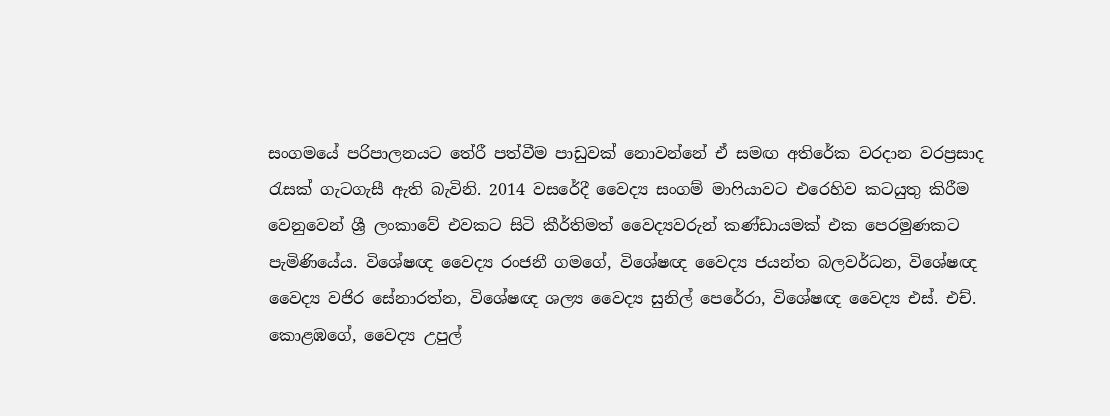සංගමයේ පරිපාලනයට තේරී පත්වීම පාඩුවක් නොවන්නේ ඒ සමඟ අතිරේක වරදාන වරප්‍රසාද රැසක් ගැටගැසී ඇති බැවිනි. 2014 වසරේදී වෛද්‍ය සංගම් මාෆියාවට එරෙහිව කටයුතු කිරීම වෙනුවෙන් ශ්‍රී ලංකාවේ එවකට සිටි කීර්තිමත් වෛද්‍යවරුන් කණ්ඩායමක් එක පෙරමුණකට පැමිණියේය. විශේෂඥ වෛද්‍ය රංජනී ගමගේ, විශේෂඥ වෛද්‍ය ජයන්ත බලවර්ධන, විශේෂඥ වෛද්‍ය වජිර සේනාරත්න, විශේෂඥ ශල්‍ය වෛද්‍ය සුනිල් පෙරේරා, විශේෂඥ වෛද්‍ය එස්. එච්. කොළඹගේ, වෛද්‍ය උපුල්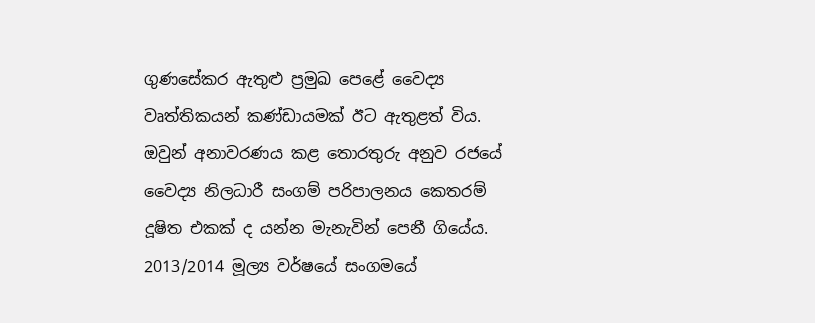ගුණසේකර ඇතුළු ප්‍රමුඛ පෙළේ වෛද්‍ය වෘත්තිකයන් කණ්ඩායමක් ඊට ඇතුළත් විය. ඔවුන් අනාවරණය කළ තොරතුරු අනුව රජයේ වෛද්‍ය නිලධාරී සංගම් පරිපාලනය කෙතරම් දූෂිත එකක් ද යන්න මැනැවින් පෙනී ගියේය. 2013/2014 මූල්‍ය වර්ෂයේ සංගමයේ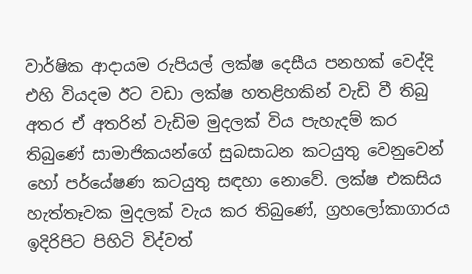වාර්ෂික ආදායම රුපියල් ලක්ෂ දෙසීය පනහක් වෙද්දි එහි වියදම ඊට වඩා ලක්ෂ හතළිහකින් වැඩි වී තිබු අතර ඒ අතරින් වැඩිම මුදලක් විය පැහැදම් කර තිබුණේ සාමාජිකයන්ගේ සුබසාධන කටයුතු වෙනුවෙන් හෝ පර්යේෂණ කටයුතු සඳහා නොවේ. ලක්ෂ එකසිය හැත්තෑවක මුදලක් වැය කර තිබුණේ, ග්‍රහලෝකාගාරය ඉදිරිපිට පිහිටි විද්වත්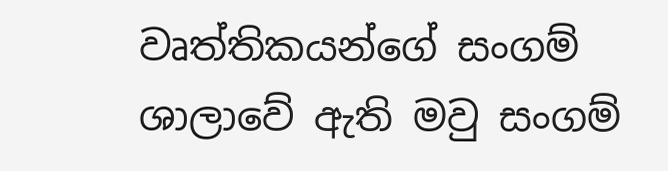වෘත්තිකයන්ගේ සංගම් ශාලාවේ ඇති මවු සංගම්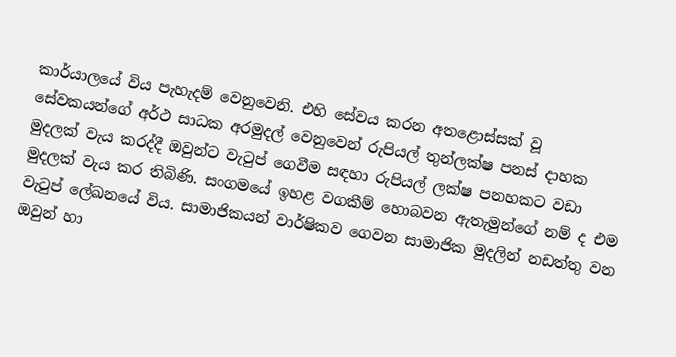කාර්යාලයේ විය පැහැදම් වෙනුවෙනි. එහි සේවය කරන අතළොස්සක් වූ සේවකයන්ගේ අර්ථ සාධක අරමුදල් වෙනුවෙන් රුපියල් තුන්ලක්ෂ පනස් දාහක මුදලක් වැය කරද්දී ඔවුන්ට වැටුප් ගෙවීම සඳහා රුපියල් ලක්ෂ පනහකට වඩා මුදලක් වැය කර තිබිණි. සංගමයේ ඉහළ වගකීම් හොබවන ඇතැමුන්ගේ නම් ද එම වැටුප් ලේඛනයේ විය. සාමාජිකයන් වාර්ෂිකව ගෙවන සාමාජික මුදලින් නඩත්තු වන ඔවුන් හා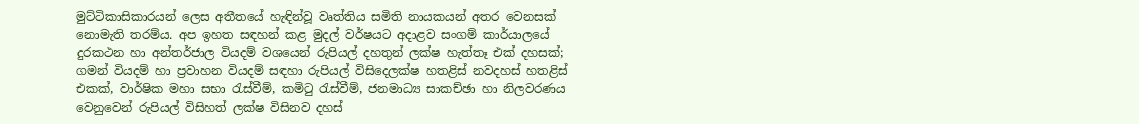මුට්ටිකාසිකාරයන් ලෙස අතීතයේ හැඳින්වූ වෘත්තිය සමිති නායකයන් අතර වෙනසක් නොමැති තරම්ය. අප ඉහත සඳහන් කළ මුදල් වර්ෂයට අදාළව සංගම් කාර්යාලයේ දුරකථන හා අන්තර්ජාල වියදම් වශයෙන් රුපියල් දහතුන් ලක්ෂ හැත්තෑ එක් දහසක්; ගමන් වියදම් හා ප්‍රවාහන වියදම් සඳහා රුපියල් විසිදෙලක්ෂ හතළිස් නවදහස් හතළිස් එකක්, වාර්ෂික මහා සභා රැස්වීම්, කමිටු රැස්වීම්, ජනමාධ්‍ය සාකච්ඡා හා නිලවරණය වෙනුවෙන් රුපියල් විසිහත් ලක්ෂ විසිනව දහස්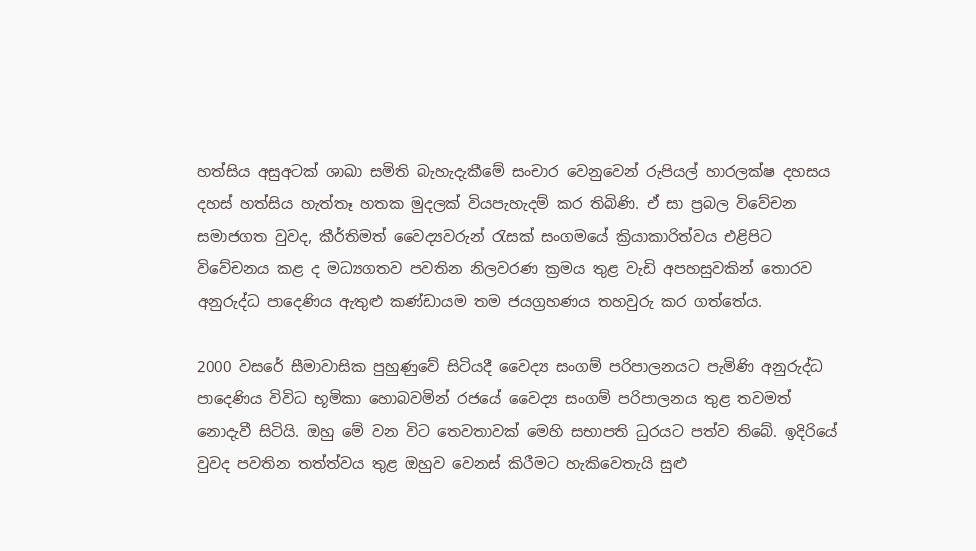හත්සිය අසුඅටක් ශාඛා සමිති බැහැදැකීමේ සංචාර වෙනුවෙන් රුපියල් හාරලක්ෂ දහසය දහස් හත්සිය හැත්තෑ හතක මුදලක් වියපැහැදම් කර තිබිණි. ඒ සා ප්‍රබල වි‍වේචන සමාජගත වුවද, කීර්තිමත් වෛද්‍යවරුන් රැසක් සංගමයේ ක්‍රියාකාරිත්වය එළිපිට විවේචනය කළ ද මධ්‍යගතව පවතින නිලවරණ ක්‍රමය තුළ වැඩි අපහසුවකින් තොරව අනුරුද්ධ පාදෙණිය ඇතුළු කණ්ඩායම තම ජයග්‍රහණය තහවුරු කර ගත්තේය.

2000 වසරේ සීමාවාසික පුහුණුවේ සිටියදී වෛද්‍ය සංගම් පරිපාලනයට පැමිණි අනුරුද්ධ පාදෙණිය විවිධ භූමිකා හොබවමින් රජයේ වෛද්‍ය සංගම් පරිපාලනය තුළ තවමත් නොදැවී සිටියි. ඔහු මේ වන විට තෙවතාවක් මෙහි සභාපති ධුරයට පත්ව තිබේ. ඉදිරියේ වුවද පවතින තත්ත්වය තුළ ඔහුව වෙනස් කිරීමට හැකිවෙතැයි සුළු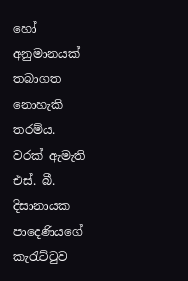හෝ අනුමානයක් තබාගත නොහැකි තරම්ය. වරක් ඇමැති එස්. බී. දිසානායක පාදෙණියගේ කැරැට්ටුව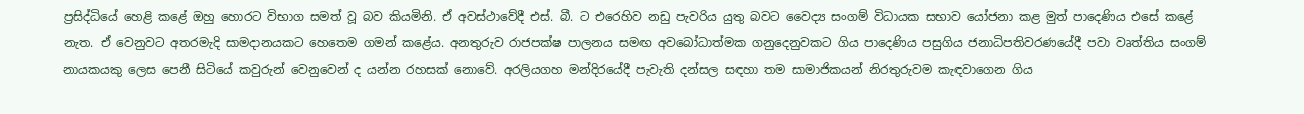ප්‍රසිද්ධියේ හෙළි කළේ ඔහු හොරට විභාග සමත් වූ බව කියමිනි. ඒ අවස්ථාවේදී එස්. බී. ට එරෙහිව නඩු පැවරිය යුතු බවට වෛද්‍ය සංගම් විධායක සභාව යෝජනා කළ මුත් පාදෙණිය එසේ කළේ නැත. ඒ වෙනුවට අතරමැදි සාමදානයකට හෙතෙම ගමන් කළේය. අනතුරුව රාජපක්ෂ පාලනය සමඟ අවබෝධාත්මක ගනුදෙනුවකට ගිය පාදෙණිය පසුගිය ජනාධිපතිවරණයේදී පවා වෘත්තිය සංගම් නායකයකු ලෙස පෙනී සිටියේ කවුරුන් වෙනුවෙන් ද යන්න රහසක් නොවේ. අරලියගහ මන්දිරයේදී පැවැති දන්සල සඳහා තම සාමාජිකයන් නිරතුරුවම කැඳවාගෙන ගිය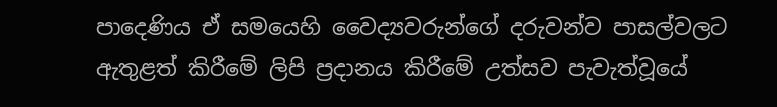පාදෙණිය ඒ සමයෙහි වෛද්‍යවරුන්ගේ දරුවන්ව පාසල්වලට ඇතුළත් කිරීමේ ලිපි ප්‍රදානය කිරීමේ උත්සව පැවැත්වූයේ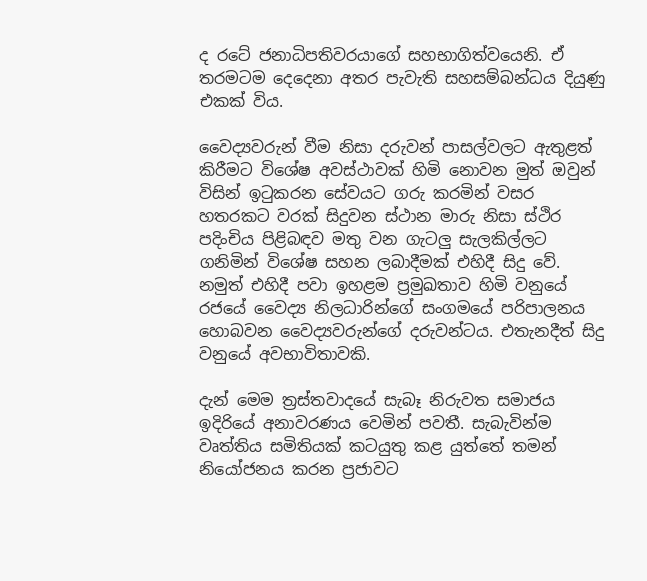ද රටේ ජනාධිපතිවරයාගේ සහභාගිත්වයෙනි. ඒ තරමටම දෙදෙනා අතර පැවැති සහසම්බන්ධය දියුණු එකක් විය.

වෛද්‍යවරුන් වීම නිසා දරුවන් පාසල්වලට ඇතුළත් කිරීමට විශේෂ අවස්ථාවක් හිමි නොවන මුත් ඔවුන් විසින් ඉටුකරන සේවයට ගරු කරමින් වසර හතරකට වරක් සිදුවන ස්ථාන මාරු නිසා ස්ථිර පදිංචිය පිළිබඳව මතු වන ගැටලු සැලකිල්ලට ගනිමින් විශේෂ සහන ලබාදීමක් එහිදී සිදු වේ. නමුත් එහිදී පවා ඉහළම ප්‍රමුඛතාව හිමි වනුයේ රජයේ වෛද්‍ය නිලධාරින්ගේ සංගමයේ පරිපාලනය හොබවන වෛද්‍යවරුන්ගේ දරුවන්ටය. එතැනදීත් සිදු වනුයේ අවභාවිතාවකි.

දැන් මෙම ත්‍රස්තවාදයේ සැබෑ නිරුවත සමාජය ඉදිරියේ අනාවරණය වෙමින් පවතී. සැබැවින්ම වෘත්තිය සමිතියක් කටයුතු කළ යුත්තේ තමන් නියෝජනය කරන ප්‍රජාවට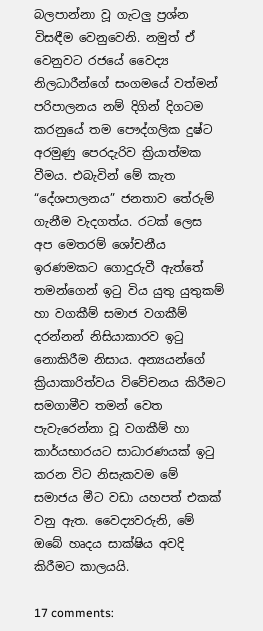බලපාන්නා වූ ගැටලු ප්‍රශ්න විසඳීම වෙනුවෙනි. නමුත් ඒ වෙනුවට රජයේ වෛද්‍ය නිලධාරීන්ගේ සංගමයේ වත්මන් පරිපාලනය නම් දිගින් දිගටම කරනුයේ තම පෞද්ගලික දුෂ්ට අරමුණු පෙරදැරිව ක්‍රියාත්මක වීමය. එබැවින් මේ කැත “දේශපාලනය” ජනතාව තේරුම් ගැනීම වැදගත්ය. රටක් ලෙස අප මෙතරම් ශෝචනීය ඉරණමකට ගොදුරුවී ඇත්තේ තමන්ගෙන් ඉටු විය යුතු යුතුකම් හා වගකීම් සමාජ වගකීම් දරන්නන් නිසියාකාරව ඉටු නොකිරීම නිසාය. අන්‍යයන්ගේ ක්‍රියාකාරිත්වය විවේචනය කිරීමට සමගාමීව තමන් වෙත පැවැරෙන්නා වූ වගකීම් හා කාර්යභාරයට සාධාරණයක් ඉටු කරන විට නිසැකවම මේ සමාජය මීට වඩා යහපත් එකක් වනු ඇත. වෛද්‍යවරුනි, මේ ඔබේ හෘදය සාක්ෂිය අවදි කිරීමට කාලයයි.

17 comments: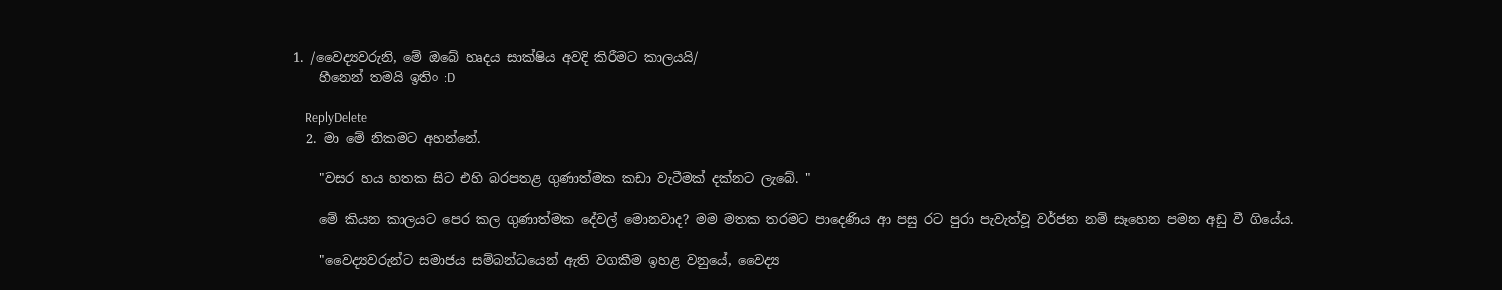1. /වෛද්‍යවරුනි, මේ ඔබේ හෘදය සාක්ෂිය අවදි කිරීමට කාලයයි/
    හීනෙන් තමයි ඉතිං :D

    ReplyDelete
  2. මා මේ නිකමට අහන්නේ.

    "වසර හය හතක සිට එහි බරපතළ ගුණාත්මක කඩා වැටීමක් දක්නට ලැබේ. "

    මේ කියන කාලයට පෙර කල ගුණාත්මක දේවල් මොනවාද? මම මතක තරමට පාදෙණිය ආ පසු රට පුරා පැවැත්වූ වර්ජන නම් සෑහෙන පමන අඩු වී ගියේය.

    "වෛද්‍යවරුන්ට සමාජය සම්බන්ධයෙන් ඇති වගකීම ඉහළ වනුයේ, වෛද්‍ය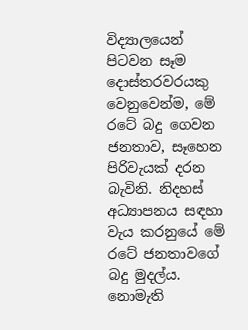විද්‍යාලයෙන් පිටවන සෑම දොස්තරවරයකු වෙනුවෙන්ම, මේ රටේ බදු ගෙවන ජනතාව, සෑහෙන පිරිවැයක් දරන බැවිනි. නිදහස් අධ්‍යාපනය සඳහා වැය කරනුයේ මේ රටේ ජනතාවගේ බදු මුදල්ය. නොමැති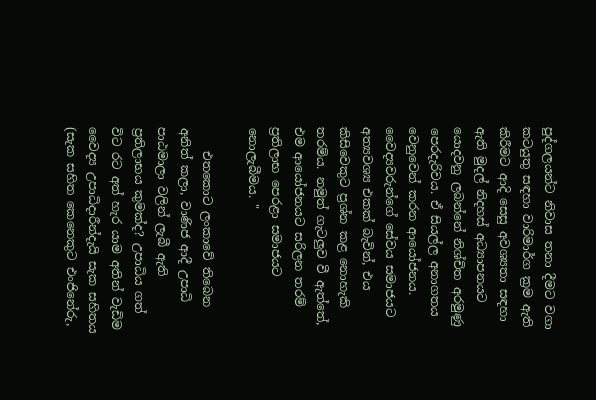පුද්ගලයන්ට නිවාස තනා දීමට වගා කටයුතු සඳහා වාරිමාර්ග ක්‍රම ඇති කිරීමට ආදි සෙසු අවශ්‍යතා සඳහා ඇති මුදල් නිදහස් අධ්‍යාපනයට යොදවනු ලබන්නේ නිශ්චිත අරමුණු පෙරදැරිවය. ඒ සියල්ල අනාගතය වෙනුවෙන් කරන ආයෝජනය. වෛද්‍යවරුන්ගේ සේවය සමාජයට අත්‍යවශ්‍ය එකක් බැවින්, එය කිසිවෙකුට ප්‍රශ්න කළ නොහැකි තරම්ය. නමුත් ගැටලුව වී ඇත්තේ, එම ආයෝජනයට සරිලන තරම් ප්‍රතිලාභ පෙරළා සමාජයට නොලැබීමය. "

    එතකොට ලංකාවේ තිබෙන අනිත් කලා, වාණිජ ආදී උපාධි පාඨමාලා වලින් ලැබී ඇති ප්‍රතිලාභය කුමක්ද? උපාධිය ගත් විට රට අත් හැර යාම අතින් වැඩිම වෛද්‍ය උපාධිදාරීන්දැයි සැක සහිතය (සැක සහිත කෙනෙකුට එංජිනේරු,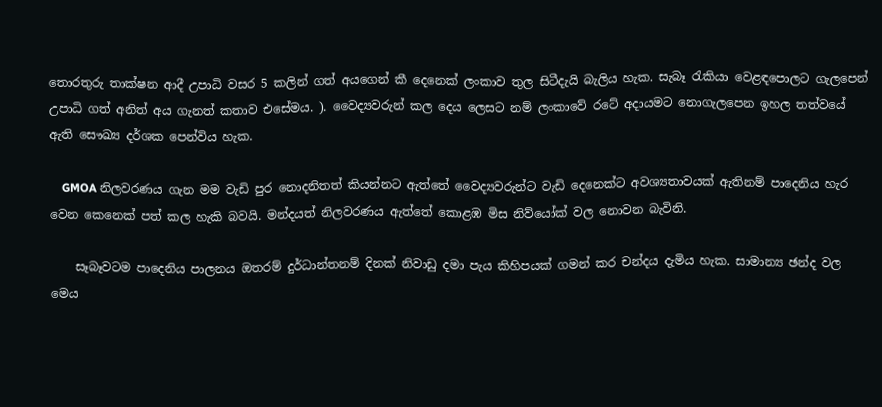තොරතුරු තාක්ෂන ආදී උපාධි වසර 5 කලින් ගත් අයගෙන් කී දෙනෙක් ලංකාව තුල සිටීදැයි බැලිය හැක. සැබෑ රැකියා වෙළඳපොලට ගැලපෙන් උපාධි ගත් අනිත් අය ගැනත් කතාව එසේමය. ). වෛද්‍යවරුන් කල දෙය ලෙසට නම් ලංකාවේ රටේ අදායමට නොගැලපෙන ඉහල තත්වයේ ඇති සෞඛ්‍ය දර්ශක පෙන්විය හැක.

    GMOA නිලවරණය ගැන මම වැඩි පුර නොදනිතත් කියන්නට ඇත්තේ වෛද්‍යවරුන්ට වැඩි දෙනෙක්ට අවශ්‍යතාවයක් ඇතිනම් පාදෙනිය හැර වෙන කෙනෙක් පත් කල හැකි බවයි. මන්දයත් නිලවරණය ඇත්තේ කොළඹ මිස නිව්යෝක් වල නොවන බැවිනි.

    සෑබෑවටම පාදෙනිය පාලනය ඔතරම් දුර්ධාන්තනම් දිනක් නිවාඩු දමා පැය කිහිපයක් ගමන් කර චන්දය දැමිය හැක. සාමාන්‍ය ඡන්ද වල මෙය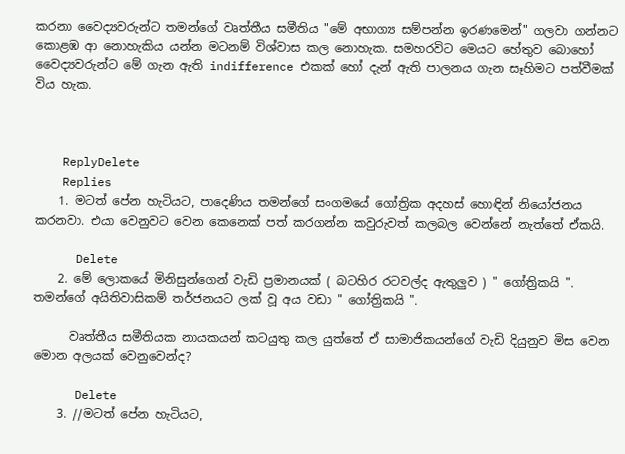කරනා වෛද්‍යවරුන්ට තමන්ගේ වෘත්තීය සමීතිය "මේ අභාග්‍ය සම්පන්න ඉරණමෙන්" ගලවා ගන්නට කොළඹ ආ නොහැකිය යන්න මටනම් විශ්වාස කල නොහැක. සමහරවිට මෙයට හේතුව බොහෝ වෛද්‍යවරුන්ට මේ ගැන ඇති indifference එකක් හෝ දැන් ඇති පාලනය ගැන සෑහිමට පත්වීමක් විය හැක.



    ReplyDelete
    Replies
    1. මටත් පේන හැටියට, පාදෙණිය තමන්ගේ සංගමයේ ගෝත්‍රික අදහස් හොඳින් නියෝජනය කරනවා. එයා වෙනුවට වෙන කෙනෙක් පත් කරගන්න කවුරුවත් කලබල වෙන්නේ නැත්තේ ඒකයි.

      Delete
    2. මේ ලොකයේ මිනිසුන්ගෙන් වැඩි ප්‍රමානයක් ( බටහිර රටවල්ද ඇතුලුව ) " ගෝත්‍රිකයි ". තමන්ගේ අයිතිවාසිකම් තර්ජනයට ලක් වූ අය වඩා " ගෝත්‍රිකයි ".

      වෘත්තීය සමීතියක නායකයන් කටයුතු කල යුත්තේ ඒ සාමාජිකයන්ගේ වැඩි දියුනුව මිස වෙන මොන අලයක් වෙනුවෙන්ද?

      Delete
    3. //මටත් පේන හැටියට,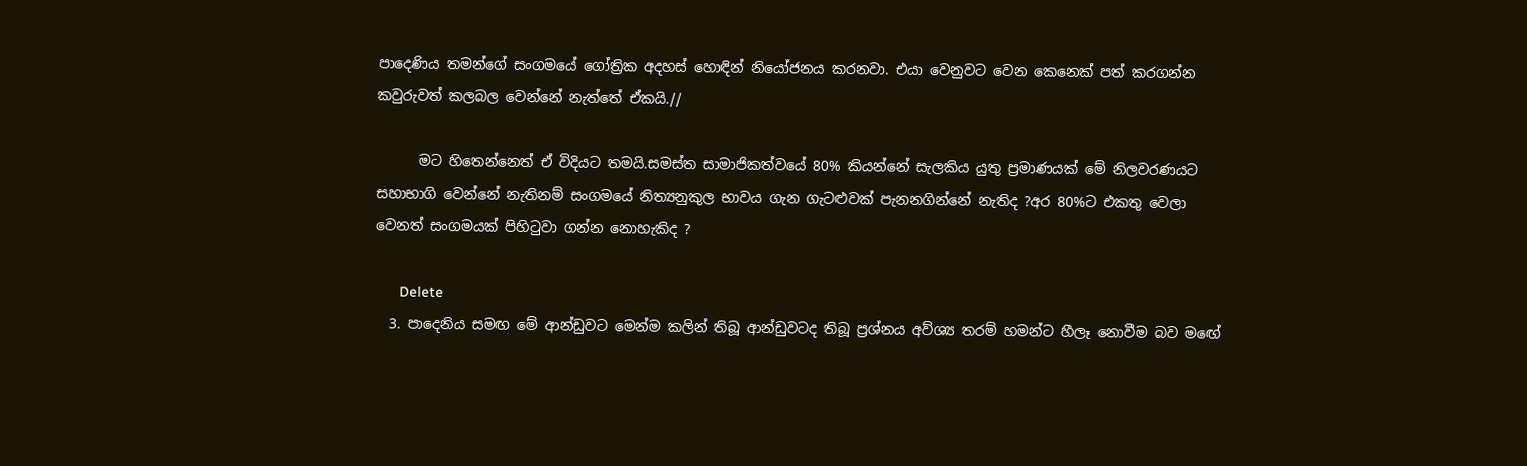පාදෙණිය තමන්ගේ සංගමයේ ගෝත්‍රික අදහස් හොඳින් නියෝජනය කරනවා. එයා වෙනුවට වෙන කෙනෙක් පත් කරගන්න කවුරුවත් කලබල වෙන්නේ නැත්තේ ඒකයි.//

      මට හිතෙන්නෙත් ඒ විදියට තමයි.සමස්ත සාමාජිකත්වයේ 80% කියන්නේ සැලකිය යුතු ප්‍රමාණයක් මේ නිලවරණයට සහාභාගි වෙන්නේ නැතිනම් සංගමයේ නිත්‍යනුකුල භාවය ගැන ගැටළුවක් පැනනගින්නේ නැතිද ?අර 80%ට එකතු වෙලා වෙනත් සංගමයක් පිහිටුවා ගන්න නොහැකිද ?

      Delete
  3. පාදෙනිය සමඟ මේ ආන්ඩුවට මෙන්ම කලින් තිබූ ආන්ඩුවටද තිබූ ප්‍රශ්නය අව්ශ්‍ය තරම් හමන්ට හීලෑ නොවීම බව මඟේ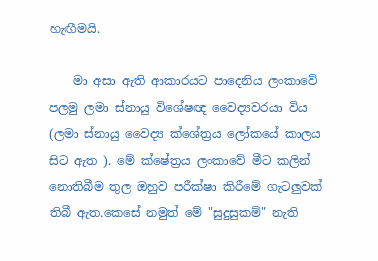හැඟීමයි.

    මා අසා ඇති ආකාරයට පාදෙනිය ලංකාවේ පලමු ලමා ස්නා‍යු විශේෂඥ වෛද්‍යවරයා විය (ලමා ස්නා‍යු වෛද්‍ය ක්ශේත්‍රය ලෝකයේ කාලය සිට ඇත ). මේ ක්ෂේත්‍රය ලංකාවේ මීට කලින් නොතිබීම තුල ඔහුව පරීක්ෂා කිරීමේ ගැටලුවක් තිබී ඇත.කෙසේ නමුත් මේ "සුදුසුකම්" නැති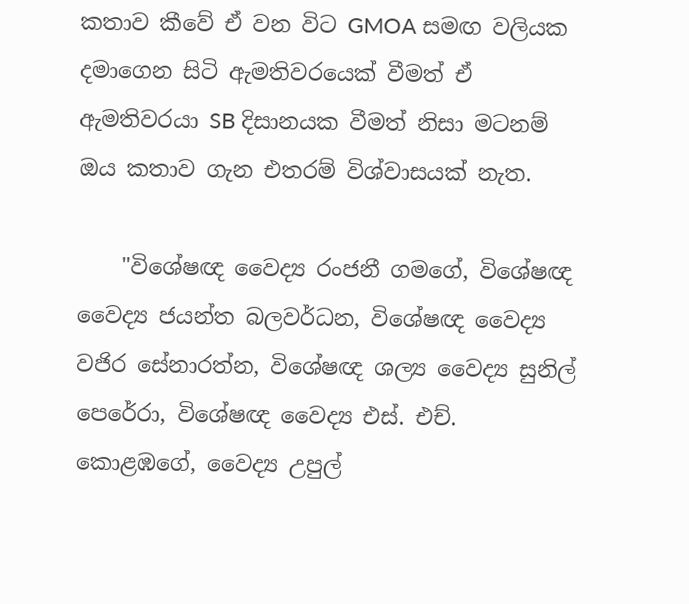කතාව කීවේ ඒ වන විට GMOA සමඟ වලියක දමාගෙන සිටි ඇමතිවරයෙක් වීමත් ඒ ඇමතිවරයා SB දිසානයක වීමත් නිසා මටනම් ඔය කතාව ගැන එතරම් විශ්වාසයක් නැත.

    "විශේෂඥ වෛද්‍ය රංජනී ගමගේ, විශේෂඥ වෛද්‍ය ජයන්ත බලවර්ධන, විශේෂඥ වෛද්‍ය වජිර සේනාරත්න, විශේෂඥ ශල්‍ය වෛද්‍ය සුනිල් පෙරේරා, විශේෂඥ වෛද්‍ය එස්. එච්. කොළඹගේ, වෛද්‍ය උපුල්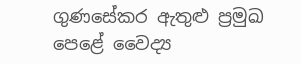ගුණසේකර ඇතුළු ප්‍රමුඛ පෙළේ වෛද්‍ය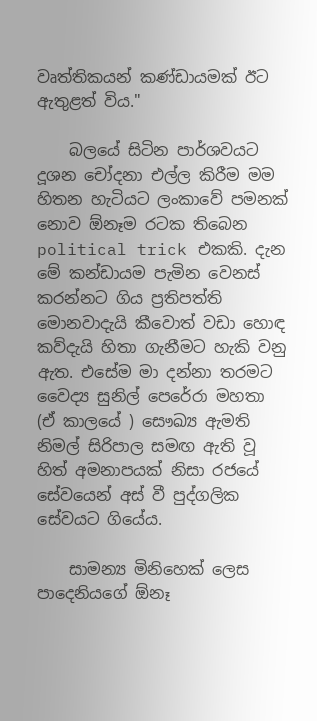වෘත්තිකයන් කණ්ඩායමක් ඊට ඇතුළත් විය."

    බලයේ සිටින පාර්ශවයට දූශන චෝදනා එල්ල කිරීම මම හිතන හැටියට ලංකාවේ පමනක් නොව ඕනෑම රටක තිබෙන political trick එකකි. දැන මේ කන්ඩායම පැමින වෙනස් කරන්නට ගිය ප්‍රතිපත්ති මොනවාදැයි කීවොත් වඩා හොඳ කව්දැයි හිතා ගැනීමට හැකි වනු ඇත. එසේම මා දන්නා තරමට වෛද්‍ය සුනිල් පෙරේරා මහතා (ඒ කාලයේ ) සෞඛ්‍ය ඇමති නිමල් සිරිපාල සමඟ ඇති වූ හිත් අමනාපයක් නිසා රජයේ සේවයෙන් අස් වී පුද්ගලික සේවයට ගියේය.

    සාමන්‍ය මිනිහෙක් ලෙස පාදෙනියගේ ඕනෑ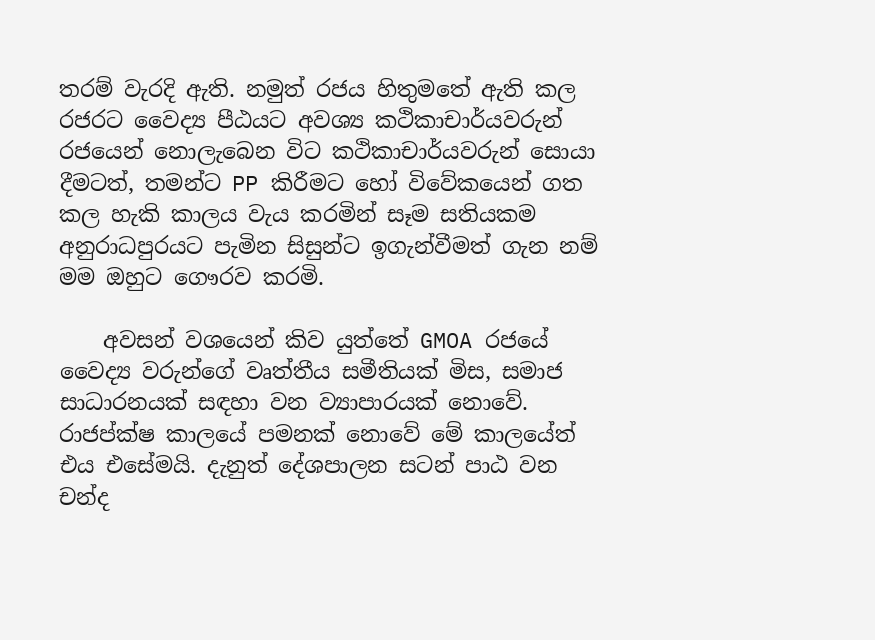තරම් වැරදි ඇති. නමුත් රජය හිතුමතේ ඇති කල රජරට වෛද්‍ය පීඨයට අවශ්‍ය කථිකාචාර්යවරුන් රජයෙන් නොලැබෙන විට කථිකාචාර්යවරුන් සොයා දීමටත්, තමන්ට PP කිරීමට හෝ විවේකයෙන් ගත කල හැකි කාලය වැය කරමින් සෑම සතියකම අනුරාධපුරයට පැමින සිසුන්ට ඉගැන්වීමත් ගැන නම් මම ඔහුට ගෞරව කරමි.

    අවසන් වශයෙන් කිව යුත්තේ GMOA රජයේ වෛද්‍ය වරුන්ගේ වෘත්තීය සමීතියක් මිස, සමාජ සාධාරනයක් සඳහා වන ව්‍යාපාරයක් නොවේ. රාජප්ක්ෂ කාලයේ පමනක් නොවේ මේ කාලයේත් එය එසේමයි. දැනුත් දේශපාලන සටන් පාඨ වන චන්ද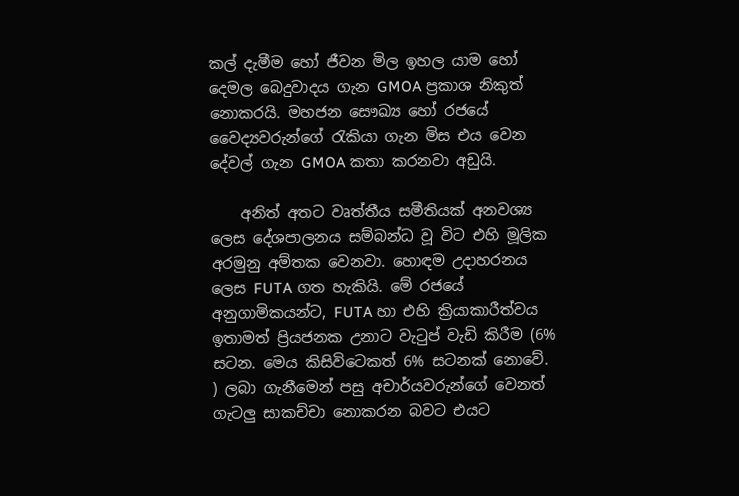කල් දැමීම හෝ ජීවන මිල ඉහල යාම හෝ දෙමල බෙදුවාදය ගැන GMOA ප්‍රකාශ නිකුත් නොකරයි. මහජන සෞඛ්‍ය හෝ රජයේ වෛද්‍යවරුන්ගේ රැකියා ගැන මිස එය වෙන දේවල් ගැන GMOA කතා කරනවා අඩුයි.

    අනිත් අතට වෘත්තීය සමීතියක් අනවශ්‍ය ලෙස දේශපාලනය සම්බන්ධ වූ විට එහි මූලික අරමුනු අම්තක වෙනවා. හොඳම උදාහරනය ලෙස FUTA ගත හැකියි. මේ රජයේ අනුගාමිකයන්ට, FUTA හා එහි ක්‍රියාකාරීත්වය ඉතාමත් ප්‍රියජනක උනාට වැටුප් වැඩි කිරීම (6% සටන. මෙය කිසිවිටෙකත් 6% සටනක් නොවේ. ) ලබා ගැනීමෙන් පසු අචාර්යවරුන්ගේ වෙනත් ගැටලු සාකච්චා නොකරන බවට එයට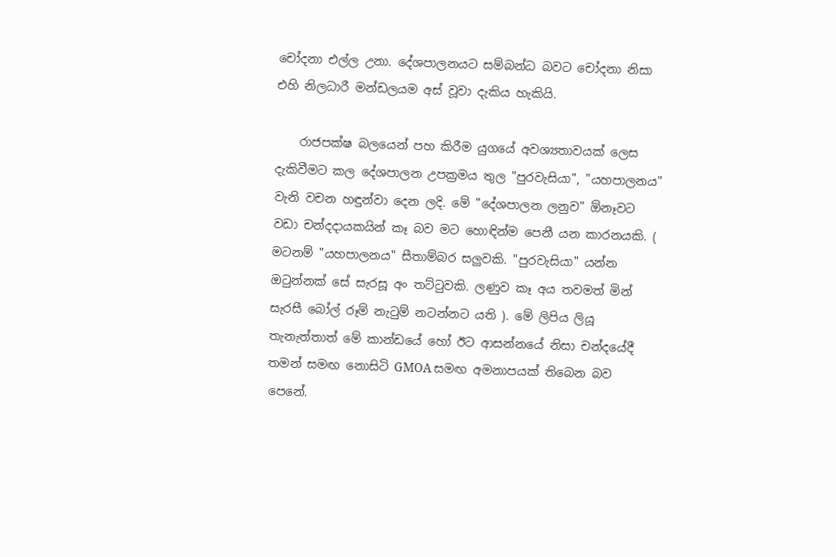චෝදනා එල්ල උනා. දේශපාලනයට සම්බන්ධ බවට චෝදනා නිසා එහි නිලධාරී මන්ඩලයම අස් වූවා දැකිය හැකියි.

    රාජපක්ෂ බලයෙන් පහ කිරීම යුගයේ අවශ්‍යතාවයක් ලෙස දැකිවීමට කල දේශපාලන උපක්‍රමය තුල "පුරවැසියා", "යහපාලනය" වැනි වචන හඳුන්වා දෙන ලදි. මේ "දේශපාලන ලනුව" ඕනෑවට වඩා චන්දදායකයින් කෑ බව මට හොඳින්ම පෙනී යන කාරනයකි. ( මටනම් "යහපාලනය" සීතාම්බර සලුවකි. "පුරවැසියා" යන්න ඔටුන්නක් සේ සැරසූ අං තට්ටුවකි. ලණුව කෑ අය තවමත් මින් සැරසී බෝල් රූම් නැටුම් නටන්නට යති ). මේ ලිපිය ලියූ තැනැත්තාත් මේ කාන්ඩයේ හෝ ඊට ආසන්නයේ නිසා චන්දයේදී තමන් සමඟ නොසිටි GMOA සමඟ අමනාපයක් තිබෙන බව පෙනේ.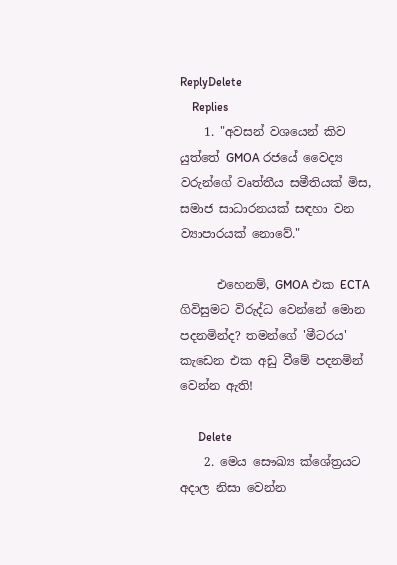ReplyDelete
    Replies
    1. "අවසන් වශයෙන් කිව යුත්තේ GMOA රජයේ වෛද්‍ය වරුන්ගේ වෘත්තීය සමීතියක් මිස, සමාජ සාධාරනයක් සඳහා වන ව්‍යාපාරයක් නොවේ."

      එහෙනම්, GMOA එක ECTA ගිවිසුමට විරුද්ධ වෙන්නේ මොන පදනමින්ද? තමන්ගේ 'මීටරය' කැඩෙන එක අඩු වීමේ පදනමින් වෙන්න ඇති!

      Delete
    2. මෙය සෞඛ්‍ය ක්ශේත්‍රයට අදාල නිසා වෙන්න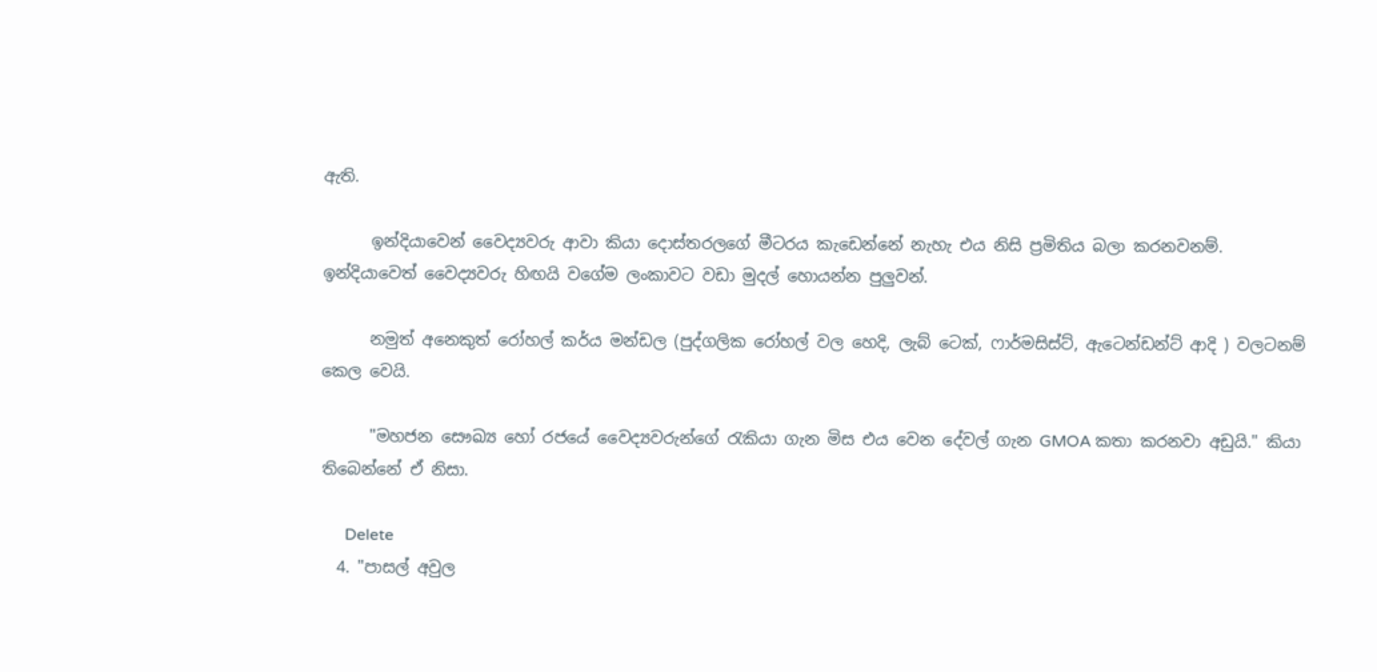ඇති.

      ඉන්දියාවෙන් වෛද්‍යවරු ආවා කියා දොස්තරලගේ මීටරය කැඩෙන්නේ නැහැ එය නිසි ප්‍රමිතිය බලා කරනවනම්. ඉන්දියාවෙත් වෛද්‍යවරු හිඟයි වගේම ලංකාවට වඩා මුදල් හොයන්න පුලුවන්.

      නමුත් අනෙකුත් රෝහල් කර්ය මන්ඩල (පුද්ගලික රෝහල් වල හෙදි, ලැබ් ටෙක්, ෆාර්මසිස්ට්, ඇටෙන්ඩන්ට් ආදි ) වලටනම් කෙල වෙයි.

      "මහජන සෞඛ්‍ය හෝ රජයේ වෛද්‍යවරුන්ගේ රැකියා ගැන මිස එය වෙන දේවල් ගැන GMOA කතා කරනවා අඩුයි." කියා තිබෙන්නේ ඒ නිසා.

      Delete
  4. "පාසල් අවුල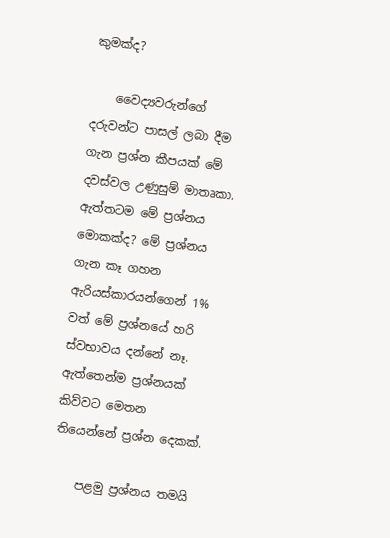කුමක්ද?

    වෛද්‍යවරුන්ගේ දරුවන්ට පාසල් ලබා දීම ගැන ප්‍රශ්න කීපයක් මේ දවස්වල උණුසුම් මාතෘකා. ඇත්තටම මේ ප්‍රශ්නය මොකක්ද? මේ ප්‍රශ්නය ගැන කෑ ගහන ඇරියස්කාරයන්ගෙන් 1% වත් මේ ප්‍රශ්නයේ හරි ස්වභාවය දන්නේ නෑ. ඇත්තෙන්ම ප්‍රශ්නයක් කිව්වට මෙතන තියෙන්නේ ප්‍රශ්න දෙකක්.

    පළමු ප්‍රශ්නය තමයි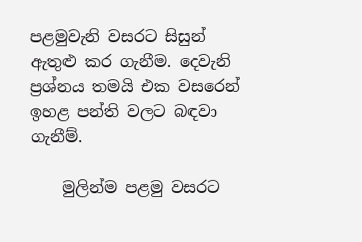පළමුවැනි වසරට සිසුන් ඇතුළු කර ගැනීම. දෙවැනි ප්‍රශ්නය තමයි එක වසරෙන් ඉහළ පන්ති වලට බඳවා ගැනීම්.

    මුලින්ම පළමු වසරට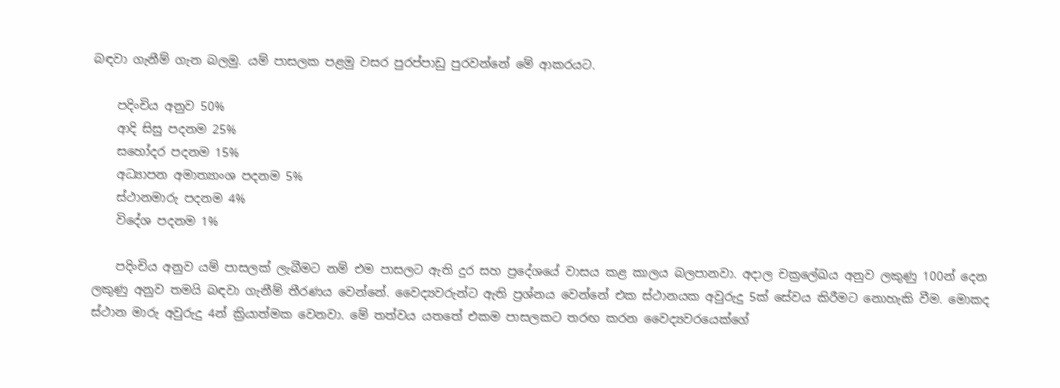බඳවා ගැනීම් ගැන බලමු. යම් පාසලක පළමු වසර පුරප්පාඩු පුරවන්නේ මේ ආකරයට.

    පදිංචිය අනුව 50%
    ආදි සිසු පදනම 25%
    සහෝදර පදනම 15%
    අධ්‍යාපන අමාත්‍යාංශ පදනම 5%
    ස්ථානමාරු පදනම 4%
    විදේශ පදනම 1%

    පදිංචිය අනුව යම් පාසලක් ලැබීමට නම් එම පාසලට ඇති දුර සහ ප්‍රදේශයේ වාසය කළ කාලය බලපානවා. අදාල චක්‍රලේඛය අනුව ලකුණු 100න් දෙන ලකුණු අනුව තමයි බඳවා ගැනීම් තීරණය වෙන්නේ. වෛද්‍යවරුන්ට ඇති ප්‍රශ්නය වෙන්නේ එක ස්ථානයක අවුරුදු 5ක් සේවය කිරීමට නොහැකි වීම. මොකද ස්ථාන මාරු අවුරුදු 4න් ක්‍රියාත්මක වෙනවා. මේ තත්වය යතතේ එකම පාසලකට තරඟ කරන වෛද්‍යවරයෙක්ගේ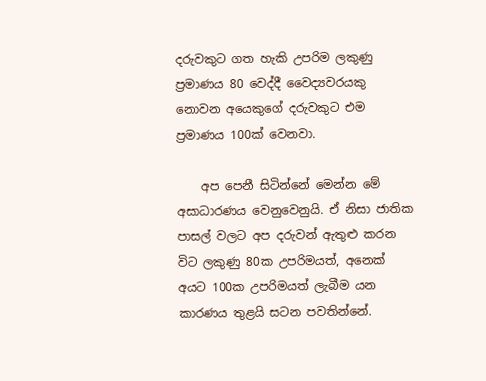දරුවකුට ගත හැකි උපරිම ලකුණු ප්‍රමාණය 80 වෙද්දී වෛද්‍යවරයකු නොවන අයෙකුගේ දරුවකුට එම ප්‍රමාණය 100ක් වෙනවා.

    අප පෙනී සිටින්නේ මෙන්න මේ අසාධාරණය වෙනුවෙනුයි. ඒ නිසා ජාතික පාසල් වලට අප දරුවන් ඇතුළු කරන විට ලකුණු 80ක උපරිමයත්, අනෙක් අයට 100ක උපරිමයත් ලැබීම යන කාරණය තුළයි සටන පවතින්නේ.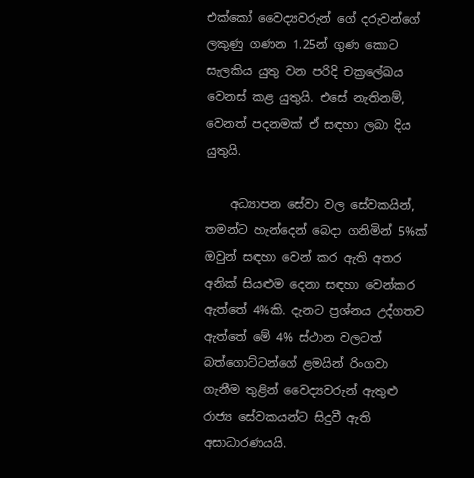එක්කෝ වෛද්‍යවරුන් ගේ දරුවන්ගේ ලකුණු ගණන 1.25න් ගුණ කොට සැලකිය යුතු වන පරිදි චක්‍රලේඛය වෙනස් කළ යුතුයි. එසේ නැතිනම්, වෙනත් පදනමක් ඒ සඳහා ලබා දිය යුතුයි.

    අධ්‍යාපන සේවා වල සේවකයින්, තමන්ට හැන්දෙන් බෙදා ගනිමින් 5%ක් ඔවුන් සඳහා වෙන් කර ඇති අතර අනික් සියළුම දෙනා සඳහා වෙන්කර ඇත්තේ 4%කි. දැනට ප්‍රශ්නය උද්ගතව ඇත්තේ මේ 4% ස්ථාන වලටත් බත්ගොට්ටන්ගේ ළමයින් රිංගවා ගැනීම තුළින් වෛද්‍යවරුන් ඇතුළු රාජ්‍ය සේවකයන්ට සිදුවී ඇති අසාධාරණයයි.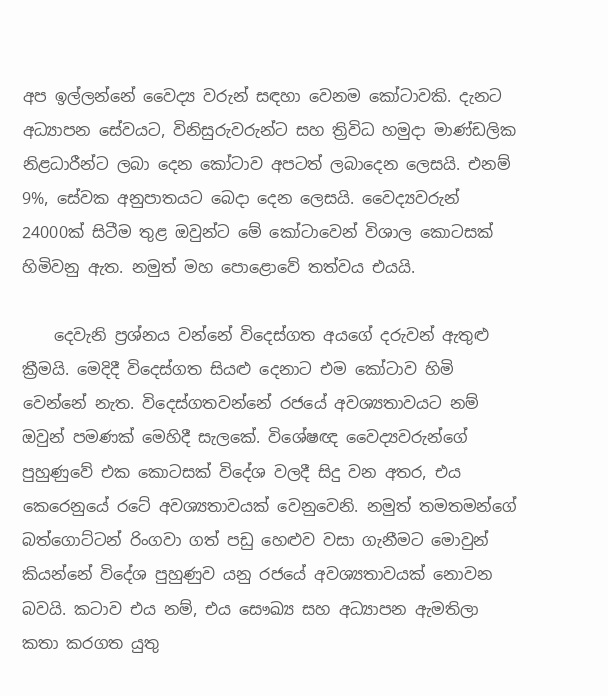අප ඉල්ලන්නේ වෛද්‍ය වරුන් සඳහා වෙනම කෝටාවකි. දැනට අධ්‍යාපන සේවයට, විනිසුරුවරුන්ට සහ ත්‍රිවිධ හමුදා මාණ්ඩලික නිළධාරීන්ට ලබා දෙන කෝටාව අපටත් ලබාදෙන ලෙසයි. එනම් 9%, සේවක අනුපාතයට බෙදා දෙන ලෙසයි. වෛද්‍යවරුන් 24000ක් සිටීම තුළ ඔවුන්ට මේ කෝටාවෙන් විශාල කොටසක් හිමිවනු ඇත. නමුත් මහ පොළොවේ තත්වය එයයි.

    දෙවැනි ප්‍රශ්නය වන්නේ විදෙස්ගත අයගේ දරුවන් ඇතුළු ක්‍රීමයි. මෙදිදී විදෙස්ගත සියළු දෙනාට එම කෝටාව හිමි වෙන්නේ නැත. විදෙස්ගතවන්නේ රජයේ අවශ්‍යතාවයට නම් ඔවුන් පමණක් මෙහිදී සැලකේ. විශේෂඥ වෛද්‍යවරුන්ගේ පුහුණුවේ එක කොටසක් විදේශ වලදී සිදු වන අතර, එය කෙරෙනුයේ රටේ අවශ්‍යතාවයක් වෙනුවෙනි. නමුත් තමතමන්ගේ බත්ගොට්ටන් රිංගවා ගත් පඩු හෙළුව වසා ගැනීමට මොවුන් කියන්නේ විදේශ පුහුණුව යනු රජයේ අවශ්‍යතාවයක් නොවන බවයි. කටාව එය නම්, එය සෞඛ්‍ය සහ අධ්‍යාපන ඇමතිලා කතා කරගත යුතු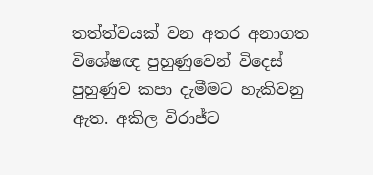තත්ත්වයක් වන අතර අනාගත විශේෂඥ පුහුණුවෙන් විදෙස් පුහුණුව කපා දැමීමට හැකිවනු ඇත. අකිල විරාජ්ට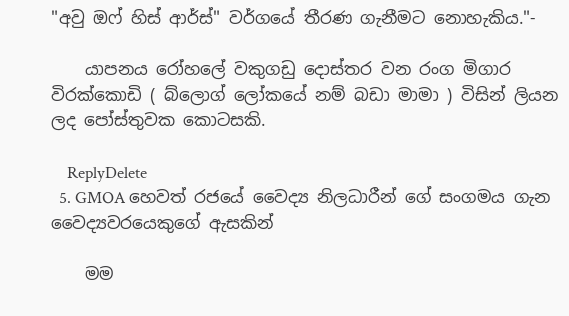"අවු ඔෆ් හිස් ආර්ස්" වර්ගයේ තීරණ ගැනීමට නොහැකිය."-

    යාපනය රෝහලේ වකුගඩු දොස්තර වන රංග මිගාර විරක්කොඩි ( බ්ලොග් ලෝකයේ නම් බඩා මාමා ) විසින් ලියන ලද පෝස්තුවක කොටසකි.

    ReplyDelete
  5. GMOA හෙවත් රජයේ වෛද්‍ය නිලධාරීන් ගේ සංගමය ගැන වෛද්‍යවරයෙකුගේ ඇසකින්

    මම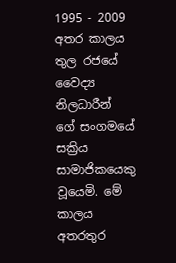1995 - 2009 අතර කාලය තුල රජයේ වෛද්‍ය නිලධාරීන් ගේ සංගමයේ සක්‍රිය සාමාජිකයෙකු වූයෙමි. මේ කාලය අතරතුර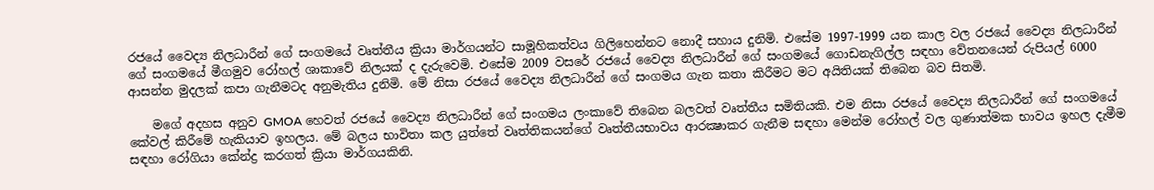රජයේ වෛද්‍ය නිලධාරීන් ගේ සංගමයේ වෘත්තීය ක්‍රියා මාර්ගයන්ට සාමූහිකත්වය ගිලිහෙන්නට නොදී සහාය දුනිමි. එසේම 1997-1999 යන කාල වල රජයේ වෛද්‍ය නිලධාරීන් ගේ සංගමයේ මීගමුව රෝහල් ශාකාවේ නිලයක් ද දැරුවෙමි. එසේම 2009 වසරේ රජයේ වෛද්‍ය නිලධාරීන් ගේ සංගමයේ ගොඩනැගිල්ල සඳහා වේතනයෙන් රුපියල් 6000 ආසන්න මුදලක් කපා ගැනීමටද අනුමැතිය දුනිමි. මේ නිසා රජයේ වෛද්‍ය නිලධාරීන් ගේ සංගමය ගැන කතා කිරීමට මට අයිතියක් තිබෙන බව සිතමි.

    මගේ අදහස අනුව GMOA හෙවත් රජයේ වෛද්‍ය නිලධාරීන් ගේ සංගමය ලංකාවේ තිබෙන බලවත් වෘත්තීය සමිතියකි. එම නිසා රජයේ වෛද්‍ය නිලධාරීන් ගේ සංගමයේ කේවල් කිරීමේ හැකියාව ඉහලය. මේ බලය භාවිතා කල යුත්තේ වෘත්තිකයන්ගේ වෘත්තීයභාවය ආරක්‍ෂාකර ගැනීම සඳහා මෙන්ම රෝහල් වල ගුණාත්මක භාවය ඉහල දැමීම සඳහා රෝගියා කේන්ද්‍ර කරගත් ක්‍රියා මාර්ගයකිනි.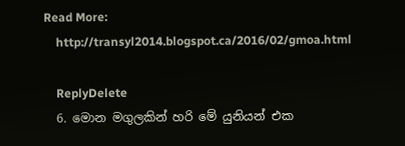Read More:
    http://transyl2014.blogspot.ca/2016/02/gmoa.html

    ReplyDelete
  6. මොන මගුලකින් හරි මේ යුනියන් එක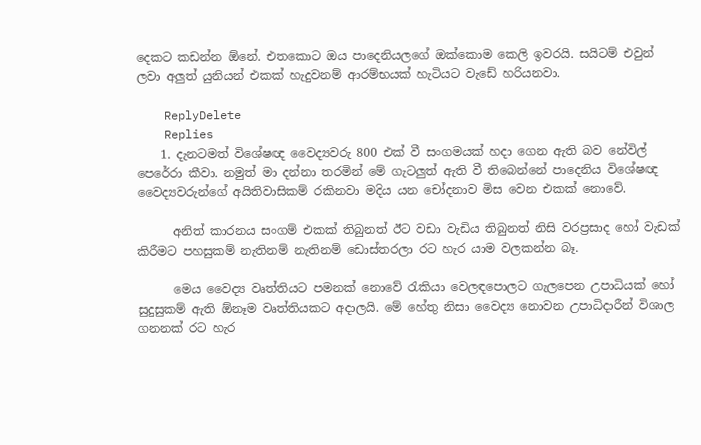දෙකට කඩන්න ඕනේ. එතකොට ඔය පාදෙනියලගේ ඔක්කොම කෙලි ඉවරයි. සයිටම් එවුන් ලවා අලුත් යුනියන් එකක් හැදුවනම් ආරම්භයක් හැටියට වැඩේ හරියනවා.

    ReplyDelete
    Replies
    1. දැනටමත් විශේෂඥ වෛද්‍යවරු 800 එක් වී සංගමයක් හදා ගෙන ඇති බව නේවිල් පෙරේරා කීවා. නමුත් මා දන්නා තරමින් මේ ගැටලුත් ඇති වී තිබෙන්නේ පාදෙනිය විශේෂඥ වෛද්‍යවරුන්ගේ අයිතිවාසිකම් රකිනවා මදිය යන චෝදනාව මිස වෙන එකක් නොවේ.

      අනිත් කාරනය සංගම් එකක් තිබුනත් ඊට වඩා වැඩිය තිබුනත් නිසි වරප්‍රසාද හෝ වැඩක් කිරීමට පහසුකම් නැතිනම් නැතිනම් ඩොස්තරලා රට හැර යාම වලකන්න බෑ.

      මෙය වෛද්‍ය වෘත්තියට පමනක් නොවේ රැකියා වෙලඳපොලට ගැලපෙන උපාධියක් හෝ සුදුසුකම් ඇති ඕනෑම වෘත්තියකට අදාලයි. මේ හේතු නිසා වෛද්‍ය නොවන උපාධිදාරීන් විශාල ගනනක් රට හැර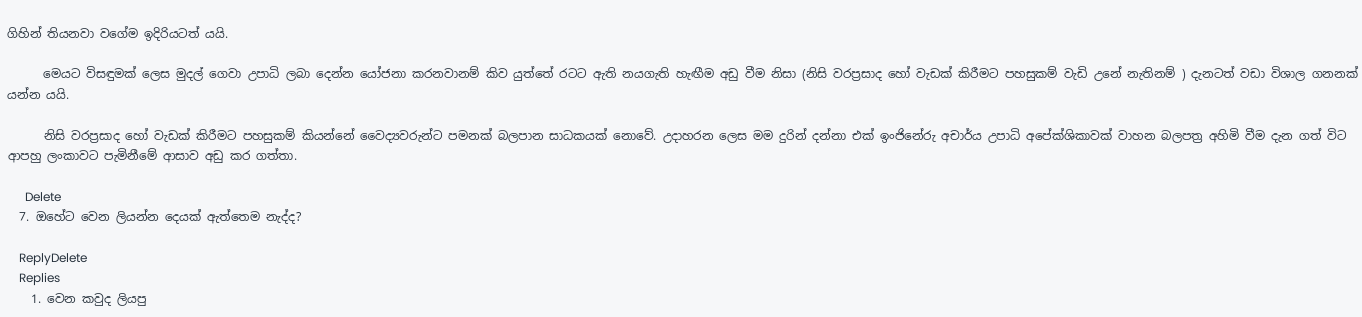ගිහින් තියනවා වගේම ඉදිරියටත් යයි.

      මෙයට විසඳුමක් ලෙස මුදල් ගෙවා උපාධි ලබා දෙන්න යෝජනා කරනවානම් කිව යුත්තේ රටට ඇති නයගැති හැඟීම අඩු වීම නිසා (නිසි වරප්‍රසාද හෝ වැඩක් කිරීමට පහසුකම් වැඩි උනේ නැතිනම් ) දැනටත් වඩා විශාල ගනනක් යන්න යයි.

      නිසි වරප්‍රසාද හෝ වැඩක් කිරීමට පහසුකම් කියන්නේ වෛද්‍යවරුන්ට පමනක් බලපාන සාධකයක් නොවේ. උදාහරන ලෙස මම දුරින් දන්නා එක් ඉංජිනේරු අචාර්ය උපාධි අපේක්ශිකාවක් වාහන බලපත්‍ර අහිමි වීම දැන ගත් විට ආපහු ලංකාවට පැමිනීමේ ආසාව අඩු කර ගත්තා.

      Delete
  7. ඔහේට වෙන ලියන්න දෙයක් ඇත්තෙම නැද්ද?

    ReplyDelete
    Replies
    1. වෙන කවුද ලියපු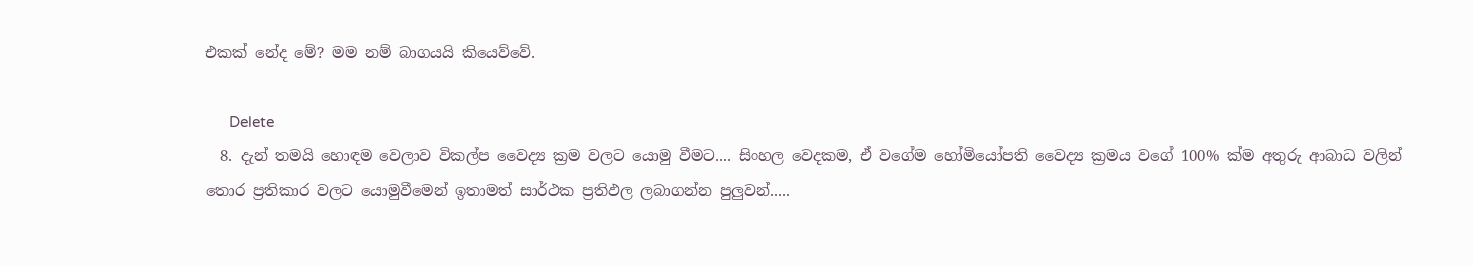එකක් නේද මේ? මම නම් බාගයයි කියෙව්වේ.

      Delete
  8. දැන් තමයි හොඳම වෙලාව විකල්ප වෛද්‍ය ක්‍රම වලට යොමු වීමට.... සිංහල වෙදකම, ඒ වගේම හෝමියෝපති වෛද්‍ය ක්‍රමය වගේ 100% ක්ම අතුරු ආබාධ වලින් තොර ප්‍රතිකාර වලට යොමුවීමෙන් ඉතාමත් සාර්ථක ප්‍රතිඵල ලබාගන්න පුලුවන්.....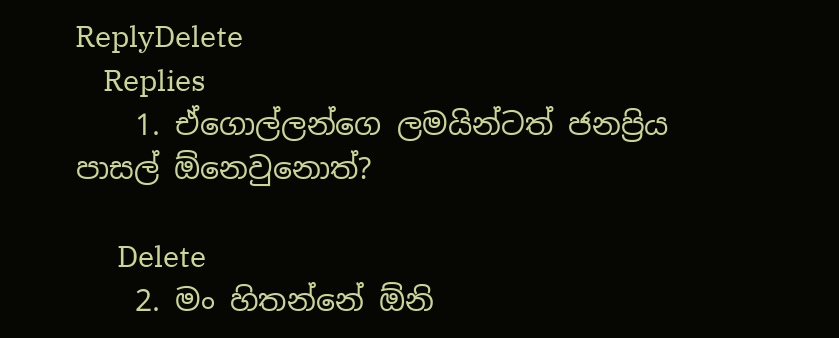ReplyDelete
    Replies
    1. ඒගොල්ලන්ගෙ ලමයින්ටත් ජනප්‍රිය පාසල් ඕනෙවුනොත්?

      Delete
    2. මං හිතන්නේ ඕනි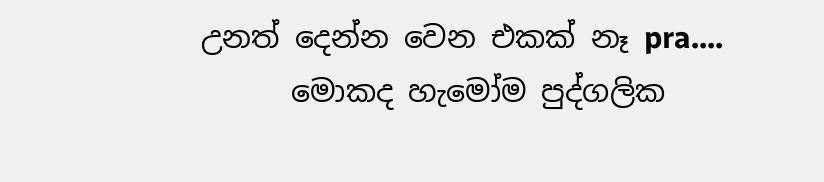උනත් දෙන්න වෙන එකක් නෑ pra....
      මොකද හැමෝම පුද්ගලික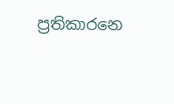ප්‍රතිකාරනෙ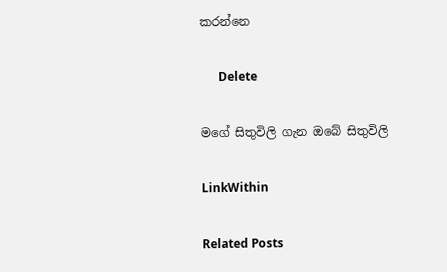කරන්නෙ

      Delete

මගේ සිතුවිලි ගැන ඔබේ සිතුවිලි

LinkWithin

Related Posts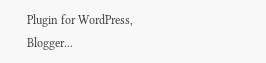Plugin for WordPress, Blogger...